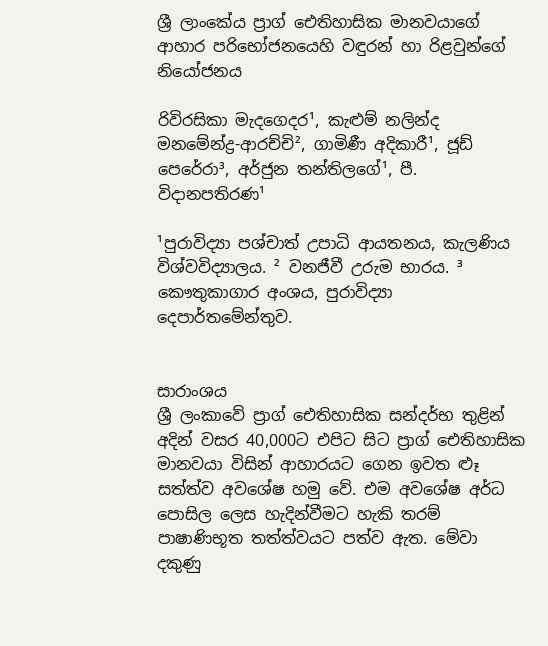ශ්‍රී ලාංකේය ප්‍රාග් ඓතිහාසික මානවයාගේ ආහාර පරිභෝජනයෙහි වඳුරන් හා රිළවුන්ගේ නියෝජනය

රිවිරසිකා මැදගෙදර¹, කැළුම් නලින්ද මනමේන්ද්‍ර-ආරච්චි², ගාමිණී අදිකාරී¹, ජූඩ් පෙරේරා³, අර්ජුන තන්තිලගේ¹, පී. විදානපතිරණ¹

¹පුරාවිද්‍යා පශ්චාත් උපාධි ආයතනය, කැලණිය විශ්වවිද්‍යාලය. ² වනජීවී උරුම භාරය. ³ කෞතුකාගාර අංශය, පුරාවිද්‍යා දෙපාර්තමේන්තුව.


සාරාංශය
ශ්‍රී ලංකාවේ ප්‍රාග් ඓතිහාසික සන්දර්භ තුළින් අදින් වසර 40,000ට එපිට සිට ප්‍රාග් ඓතිහාසික මානවයා විසින් ආහාරයට ගෙන ඉවත ළූ සත්ත්ව අවශේෂ හමු වේ. එම අවශේෂ අර්ධ පොසිල ලෙස හැදින්වීමට හැකි තරම් පාෂාණිභූත තත්ත්වයට පත්ව ඇත. මේවා දකුණු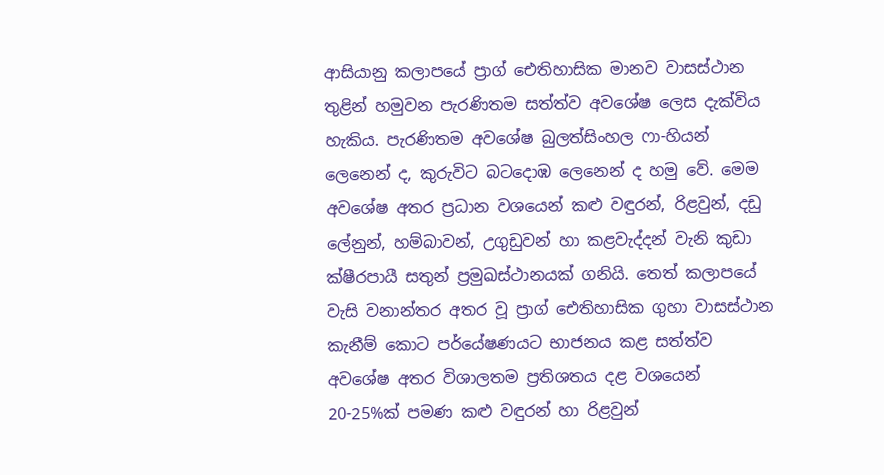ආසියානු කලාපයේ ප්‍රාග් ඓතිහාසික මානව වාසස්ථාන තුළින් හමුවන පැරණිතම සත්ත්ව අවශේෂ ලෙස දැක්විය හැකිය. පැරණිතම අවශේෂ බුලත්සිංහල ෆා-හියන් ලෙනෙන් ද, කුරුවිට බටදොඹ ලෙනෙන් ද හමු වේ. මෙම අවශේෂ අතර ප්‍රධාන වශයෙන් කළු වඳුරන්, රිළවුන්, දඩු ලේනුන්, හම්බාවන්, උගුඩුවන් හා කළවැද්දන් වැනි කුඩා ක්ෂීරපායී සතුන් ප්‍රමුඛස්ථානයක් ගනියි. තෙත් කලාපයේ වැසි වනාන්තර අතර වූ ප්‍රාග් ඓතිහාසික ගුහා වාසස්ථාන කැනීම් කොට පර්යේෂණයට භාජනය කළ සත්ත්ව අවශේෂ අතර විශාලතම ප්‍රතිශතය දළ වශයෙන් 20-25%ක් පමණ කළු වඳුරන් හා රිළවුන්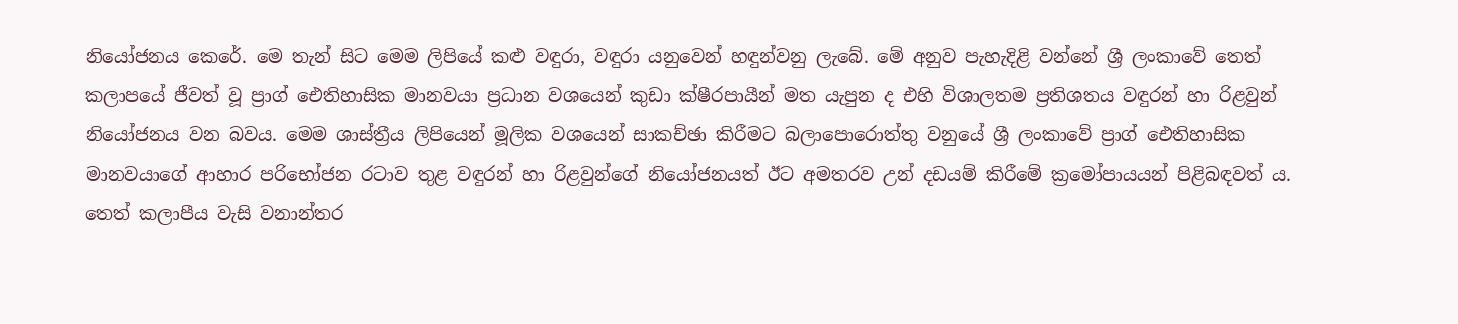නියෝජනය කෙරේ. මෙ තැන් සිට මෙම ලිපියේ කළු වඳුරා, වඳුරා යනුවෙන් හඳුන්වනු ලැබේ. මේ අනුව පැහැදිළි වන්නේ ශ්‍රී ලංකාවේ තෙත් කලාපයේ ජීවත් වූ ප්‍රාග් ඓතිහාසික මානවයා ප්‍රධාන වශයෙන් කුඩා ක්ෂීරපායීන් මත යැපුන ද එහි විශාලතම ප්‍රතිශතය වඳුරන් හා රිළවුන් නියෝජනය වන බවය. මෙම ශාස්ත්‍රීය ලිපියෙන් මූලික වශයෙන් සාකච්ඡා කිරීමට බලාපොරොත්තු වනුයේ ශ්‍රී ලංකාවේ ප්‍රාග් ඓතිහාසික මානවයාගේ ආහාර පරිභෝජන රටාව තුළ වඳුරන් හා රිළවුන්ගේ නියෝජනයත් ඊට අමතරව උන් දඩයම් කිරීමේ ක්‍රමෝපායයන් පිළිබඳවත් ය. තෙත් කලාපීය වැසි වනාන්තර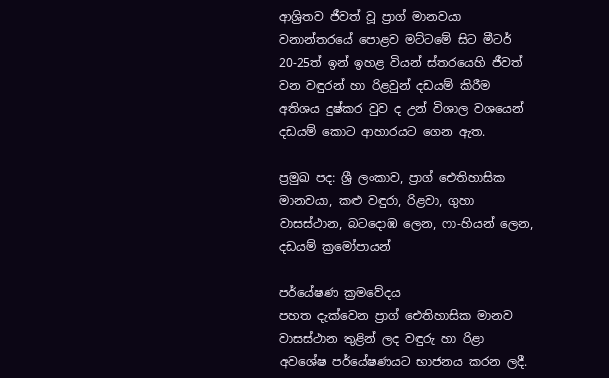ආශ්‍රිතව ජීවත් වූ ප්‍රාග් මානවයා වනාන්තරයේ පොළව මට්ටමේ සිට මීටර් 20-25ත් ඉන් ඉහළ වියන් ස්තරයෙහි ජීවත් වන වඳුරන් හා රිළවුන් දඩයම් කිරීම අතිශය දුෂ්කර වුව ද උන් විශාල වශයෙන් දඩයම් කොට ආහාරයට ගෙන ඇත.

ප්‍රමුඛ පද: ශ්‍රී ලංකාව, ප්‍රාග් ඓතිහාසික මානවයා, කළු වඳුරා, රිළවා, ගුහා වාසස්ථාන, බටදොඹ ලෙන, ෆා-හියන් ලෙන, දඩයම් ක්‍රමෝපායන්

පර්යේෂණ ක්‍රමවේදය
පහත දැක්වෙන ප්‍රාග් ඓතිහාසික මානව වාසස්ථාන තුළින් ලද වඳුරු හා රිළා අවශේෂ පර්යේෂණයට භාජනය කරන ලදී.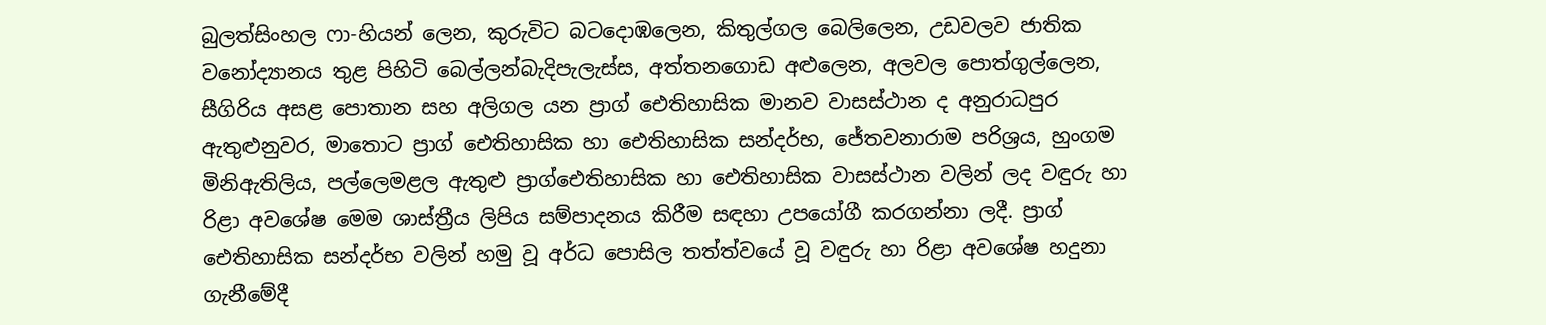බුලත්සිංහල ෆා-හියන් ලෙන, කුරුවිට බටදොඹලෙන, කිතුල්ගල බෙලිලෙන, උඩවලව ජාතික වනෝද්‍යානය තුළ පිහිටි බෙල්ලන්බැදිපැලැස්ස, අත්තනගොඩ අළුලෙන, අලවල පොත්ගුල්ලෙන, සීගිරිය අසළ පොතාන සහ අලිගල යන ප්‍රාග් ඓතිහාසික මානව වාසස්ථාන ද අනුරාධපුර ඇතුළුනුවර, මාතොට ප්‍රාග් ඓතිහාසික හා ඓතිහාසික සන්දර්භ, ජේතවනාරාම පරිශ්‍රය, හුංගම මිනිඇතිලිය, පල්ලෙමළල ඇතුළු ප්‍රාග්ඓතිහාසික හා ඓතිහාසික වාසස්ථාන වලින් ලද වඳුරු හා රිළා අවශේෂ මෙම ශාස්ත්‍රීය ලිපිය සම්පාදනය කිරීම සඳහා උපයෝගී කරගන්නා ලදී. ප්‍රාග් ඓතිහාසික සන්දර්භ වලින් හමු වූ අර්ධ පොසිල තත්ත්වයේ වූ වඳුරු හා රිළා අවශේෂ හදුනා ගැනීමේදී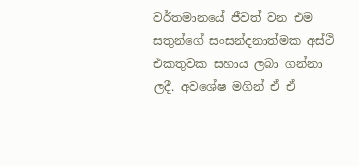වර්තමානයේ ජීවත් වන එම සතුන්ගේ සංසන්දනාත්මක අස්ථි එකතුවක සහාය ලබා ගන්නා ලදී. අවශේෂ මගින් ඒ ඒ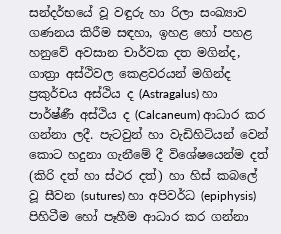සන්දර්භයේ වූ වඳුරු හා රිලා සංඛ්‍යාව ගණනය කිරීම සඳහා, ඉහළ හෝ පහළ හනුවේ අවසාන චාර්වක දත මගින්ද, ගාත්‍රා අස්ථිවල කෙළවරයන් මගින්ද ප්‍රකුර්චය අස්ථිය ද (Astragalus) හා පාර්ෂ්ණී අස්ථිය ද (Calcaneum) ආධාර කර ගන්නා ලදී. පැටවුන් හා වැඩිහිටියන් වෙන් කොට හදුනා ගැනීමේ දී විශේෂයෙන්ම දත් (කිරි දත් හා ස්ථර දත්) හා හිස් කබලේ වූ සීවන (sutures) හා අපිවර්ධ (epiphysis) පිහිටීම හෝ පෑහීම ආධාර කර ගන්නා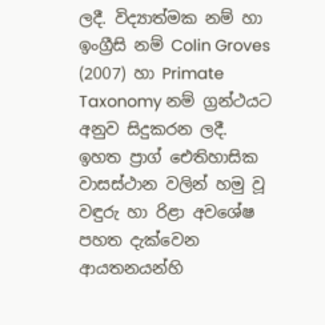ලදී. විද්‍යාත්මක නම් හා ඉංග්‍රීසි නම් Colin Groves (2007) හා Primate Taxonomy නම් ග්‍රන්ථයට අනුව සිදුකරන ලදී. ඉහත ප්‍රාග් ඓතිහාසික වාසස්ථාන වලින් හමු වූ වඳුරු හා රිළා අවශේෂ පහත දැක්වෙන ආයතනයන්හි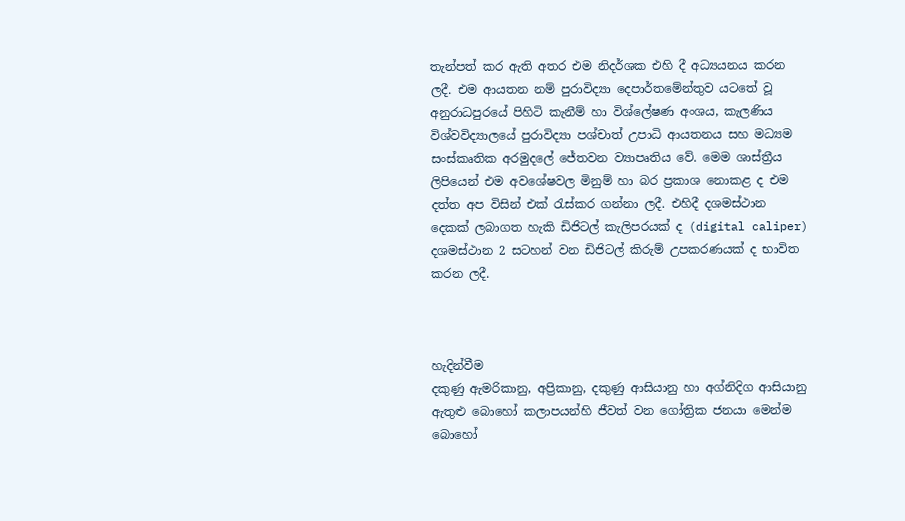තැන්පත් කර ඇති අතර එම නිදර්ශක එහි දී අධ්‍යයනය කරන ලදී. එම ආයතන නම් පුරාවිද්‍යා දෙපාර්තමේන්තුව යටතේ වූ අනුරාධපුරයේ පිහිටි කැනීම් හා විශ්ලේෂණ අංශය, කැලණිය විශ්වවිද්‍යාලයේ පුරාවිද්‍යා පශ්චාත් උපාධි ආයතනය සහ මධ්‍යම සංස්කෘතික අරමුදලේ ජේතවන ව්‍යාපෘතිය වේ. මෙම ශාස්ත්‍රීය ලිපියෙන් එම අවශේෂවල මිනුම් හා බර ප්‍රකාශ නොකළ ද එම දත්ත අප විසින් එක් රැස්කර ගන්නා ලදී. එහිදී දශමස්ථාන දෙකක් ලබාගත හැකි ඩිජිටල් කැලිපරයක් ද (digital caliper) දශමස්ථාන 2 සටහන් වන ඩිජිටල් කිරුම් උපකරණයක් ද භාවිත කරන ලදී.



හැදින්වීම
දකුණු ඇමරිකානු, අප්‍රිකානු, දකුණු ආසියානු හා අග්නිදිග ආසියානු ඇතුළු බොහෝ කලාපයන්හි ජීවත් වන ගෝත්‍රික ජනයා මෙන්ම බොහෝ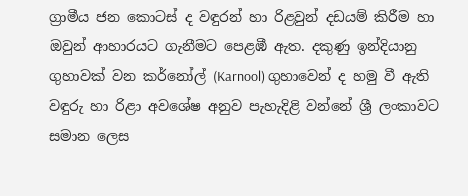ග්‍රාමීය ජන කොටස් ද වඳුරන් හා රිළවුන් දඩයම් කිරීම හා ඔවුන් ආහාරයට ගැනීමට පෙළඹී ඇත. දකුණු ඉන්දියානු ගුහාවක් වන කර්නෝල් (Karnool) ගුහාවෙන් ද හමු වී ඇති වඳුරු හා රිළා අවශේෂ අනුව පැහැදිළි වන්නේ ශ්‍රී ලංකාවට සමාන ලෙස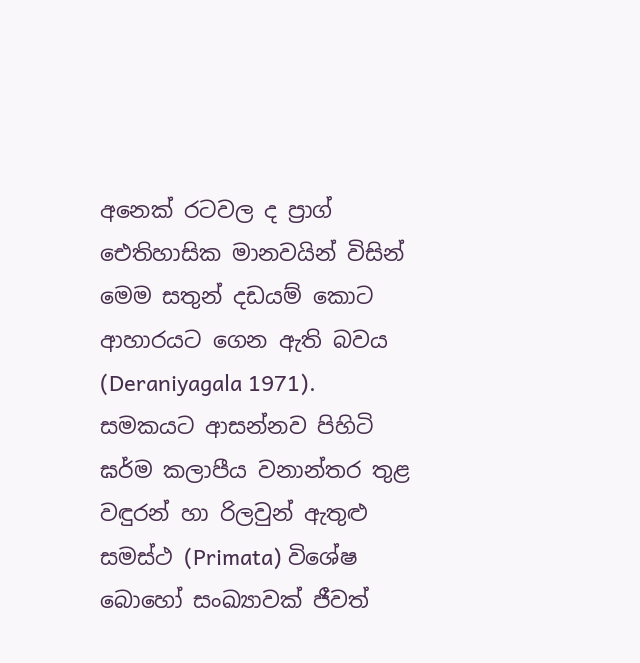අනෙක් රටවල ද ප්‍රාග් ඓතිහාසික මානවයින් විසින් මෙම සතුන් දඩයම් කොට ආහාරයට ගෙන ඇති බවය (Deraniyagala 1971). සමකයට ආසන්නව පිහිටි ඝර්ම කලාපීය වනාන්තර තුළ වඳුරන් හා රිලවුන් ඇතුළු සමස්ථ (Primata) විශේෂ බොහෝ සංඛ්‍යාවක් ජීවත්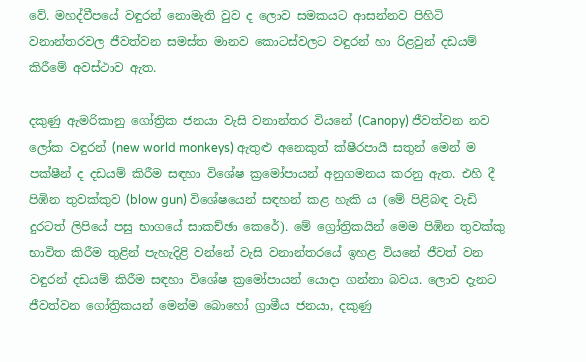වේ. මහද්වීපයේ වඳුරන් නොමැති වුව ද ලොව සමකයට ආසන්නව පිහිටි වනාන්තරවල ජීවත්වන සමස්ත මානව කොටස්වලට වඳුරන් හා රිළවුන් දඩයම් කිරීමේ අවස්ථාව ඇත.

දකුණු ඇමරිකානු ගෝත්‍රික ජනයා වැසි වනාන්තර වියනේ (Canopy) ජීවත්වන නව ලෝක වඳුරන් (new world monkeys) ඇතුළු අනෙකුත් ක්ෂීරපායී සතුන් මෙන් ම පක්ෂීන් ද දඩයම් කිරීම සඳහා විශේෂ ක්‍රමෝපායන් අනුගමනය කරනු ඇත. එහි දී පිඹින තුවක්කුව (blow gun) විශේෂයෙන් සඳහන් කළ හැකි ය (මේ පිළිබඳ වැඩි දුරටත් ලිපියේ පසු භාගයේ සාකච්ඡා කෙරේ). මේ ග්‍රෝත්‍රිකයින් මෙම පිඹින තුවක්කු භාවිත කිරීම තුළින් පැහැදිළි වන්නේ වැසි වනාන්තරයේ ඉහළ වියනේ ජීවත් වන වඳුරන් දඩයම් කිරීම සඳහා විශේෂ ක්‍රමෝපායන් යොදා ගන්නා බවය. ලොව දැනට ජීවත්වන ගෝත්‍රිකයන් මෙන්ම බොහෝ ග්‍රාමීය ජනයා, දකුණු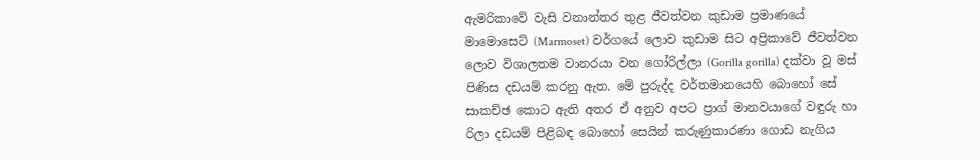ඇමරිකාවේ වැසි වනාන්තර තුළ ජීවත්වන කුඩාම ප්‍රමාණයේ මාමොසෙට් (Marmoset) වර්ගයේ ලොව කුඩාම සිට අප්‍රිකාවේ ජීවත්වන ලොව විශාලතම වානරයා වන ගෝරිල්ලා (Gorilla gorilla) දක්වා වූ මස් පිණිස දඩයම් කරනු ඇත. මේ පුරුද්ද වර්තමානයෙහි බොහෝ සේ සාකච්ඡ කොට ඇති අතර ඒ අනුව අපට ප්‍රාග් මානවයාගේ වඳුරු හා රිලා දඩයම් පිළිබඳ බොහෝ සෙයින් කරුණුකාරණා ගොඩ නැගිය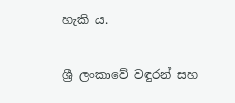හැකි ය.

ශ්‍රී ලංකාවේ වඳුරන් සහ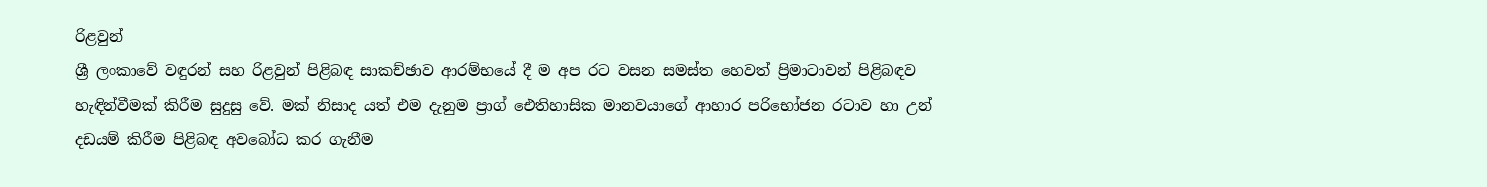රිළවුන්
ශ්‍රී ලංකාවේ වඳුරන් සහ රිළවුන් පිළිබඳ සාකච්ඡාව ආරම්භයේ දී ම අප රට වසන සමස්ත හෙවත් ප්‍රිමාටාවන් පිළිබඳව හැඳින්වීමක් කිරීම සුදුසු වේ. මක් නිසාද යත් එම දැනුම ප්‍රාග් ඓතිහාසික මානවයාගේ ආහාර පරිභෝජන රටාව හා උන් දඩයම් කිරීම පිළිබඳ අවබෝධ කර ගැනීම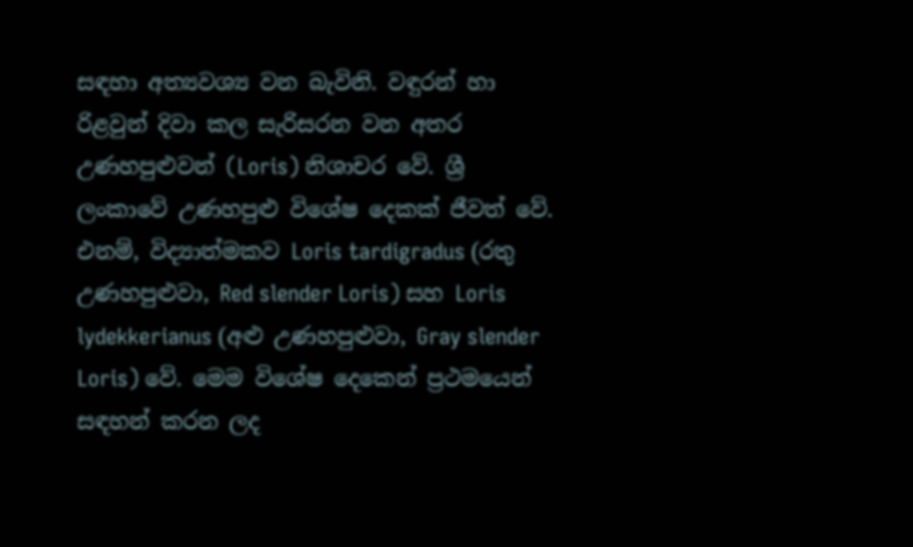සඳහා අත්‍යවශ්‍ය වන බැවිනි. වඳුරන් හා රිළවුන් දිවා කල සැරිසරන වන අතර උණහපුළුවන් (Loris) නිශාචර වේ. ශ්‍රී ලංකාවේ උණහපුළු විශේෂ දෙකක් ජීවත් වේ. එනම්, විද්‍යාත්මකව Loris tardigradus (රතු උණහපුළුවා, Red slender Loris) සහ Loris lydekkerianus (අළු උණහපුළුවා, Gray slender Loris) වේ. මෙම විශේෂ දෙකෙන් ප්‍රථමයෙන් සඳහන් කරන ලද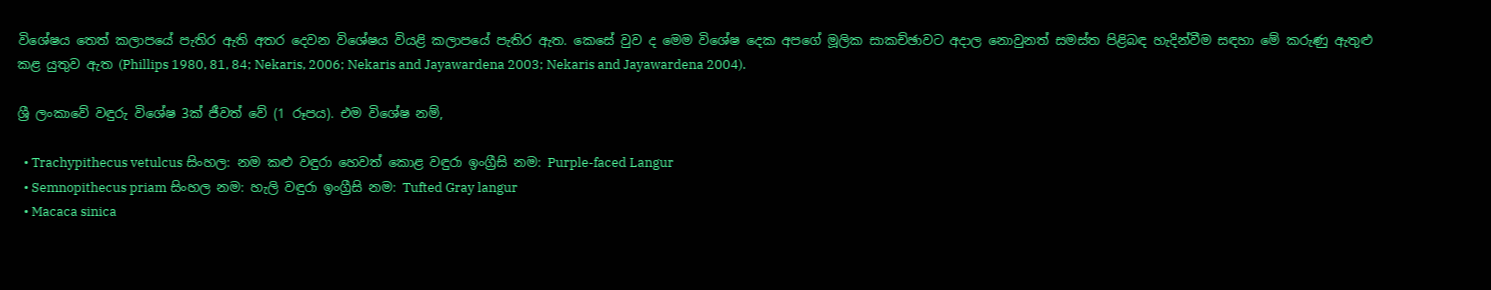විශේෂය තෙත් කලාපයේ පැතිර ඇති අතර දෙවන විශේෂය වියළි කලාපයේ පැතිර ඇත. කෙසේ වුව ද මෙම විශේෂ දෙක අපගේ මූලික සාකච්ඡාවට අදාල නොවුනත් සමස්ත පිළිබඳ හැදින්වීම සඳහා මේ කරුණු ඇතුළු කළ යුතුව ඇත (Phillips 1980, 81, 84; Nekaris, 2006; Nekaris and Jayawardena 2003; Nekaris and Jayawardena 2004).

ශ්‍රී ලංකාවේ වඳුරු විශේෂ 3ක් ජීවත් වේ (1 රූපය). එම විශේෂ නම්,

  • Trachypithecus vetulcus සිංහල: නම කළු වඳුරා හෙවත් කොළ වඳුරා ඉංග්‍රීසි නම: Purple-faced Langur
  • Semnopithecus priam සිංහල නම: හැලි වඳුරා ඉංග්‍රීසි නම: Tufted Gray langur
  • Macaca sinica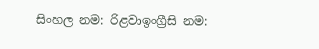සිංහල නම: රිළවාඉංග්‍රීසි නම: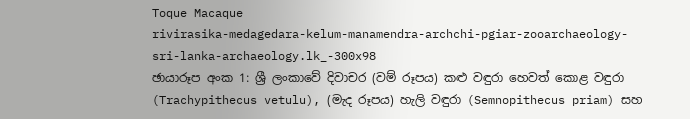Toque Macaque
rivirasika-medagedara-kelum-manamendra-archchi-pgiar-zooarchaeology-sri-lanka-archaeology.lk_-300x98
ඡායාරූප අංක 1: ශ්‍රී ලංකාවේ දිවාචර (වම් රූපය) කළු වඳුරා හෙවත් කොළ වඳුරා (Trachypithecus vetulu), (මැද රූපය) හැලි වඳුරා (Semnopithecus priam) සහ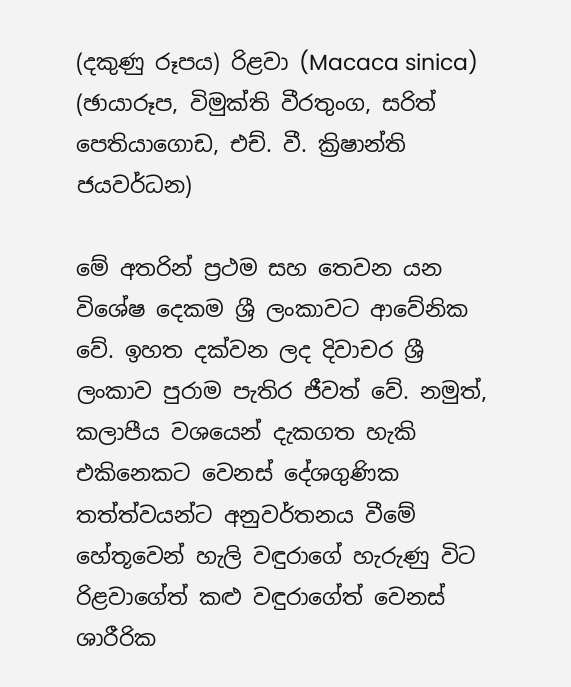(දකුණු රූපය) රිළවා (Macaca sinica) (ඡායාරූප, විමුක්ති වීරතුංග, සරිත් පෙතියාගොඩ, එච්. වී. ක්‍රිෂාන්ති ජයවර්ධන)

මේ අතරින් ප්‍රථම සහ තෙවන යන විශේෂ දෙකම ශ්‍රී ලංකාවට ආවේනික වේ. ඉහත දක්වන ලද දිවාචර ශ්‍රී ලංකාව පුරාම පැතිර ජීවත් වේ. නමුත්, කලාපීය වශයෙන් දැකගත හැකි එකිනෙකට වෙනස් දේශගුණික තත්ත්වයන්ට අනුවර්තනය වීමේ හේතූවෙන් හැලි වඳුරාගේ හැරුණු විට රිළවාගේත් කළු වඳුරාගේත් වෙනස් ශාරීරික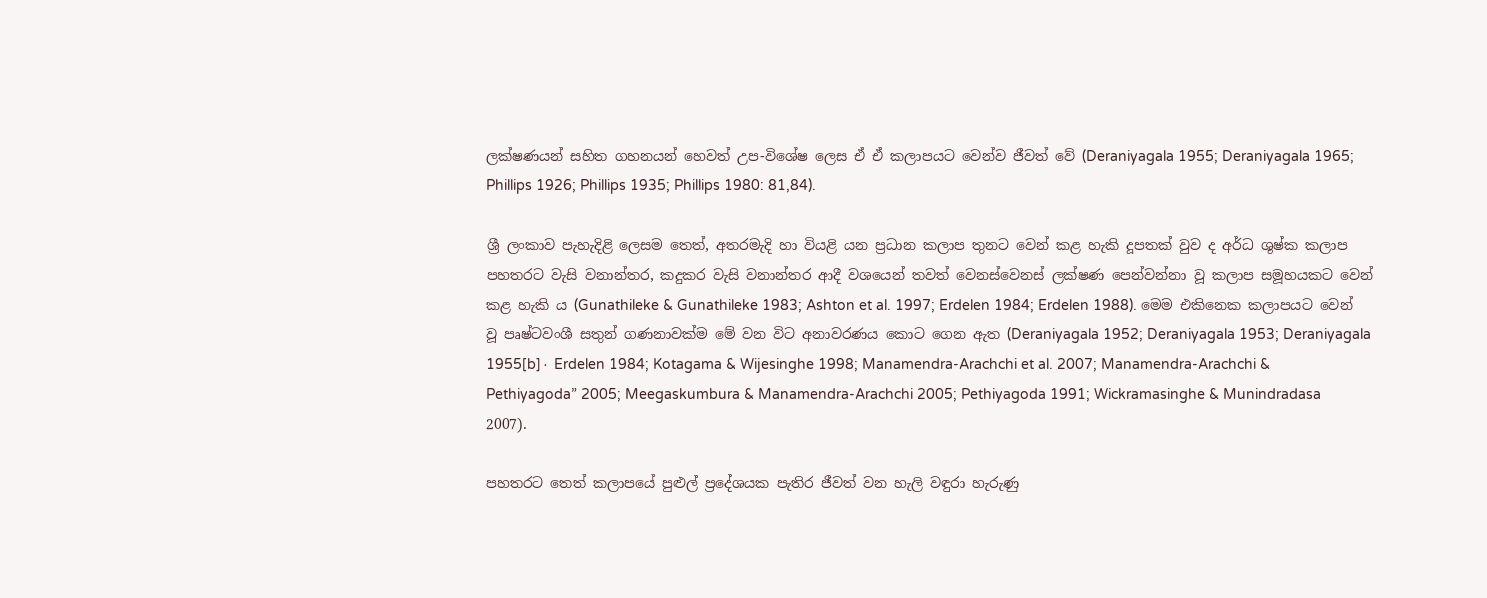ලක්ෂණයන් සහිත ගහනයන් හෙවත් උප-විශේෂ ලෙස ඒ ඒ කලාපයට වෙන්ව ජීවත් වේ (Deraniyagala 1955; Deraniyagala 1965; Phillips 1926; Phillips 1935; Phillips 1980: 81,84).

ශ්‍රී ලංකාව පැහැදිළි ලෙසම තෙත්, අතරමැදි හා වියළි යන ප්‍රධාන කලාප තුනට වෙන් කළ හැකි දූපතක් වුව ද අර්ධ ශුෂ්ක කලාප පහතරට වැසි වනාන්තර, කදුකර වැසි වනාන්තර ආදී වශයෙන් තවත් වෙනස්වෙනස් ලක්ෂණ පෙන්වන්නා වූ කලාප සමූහයකට වෙන් කළ හැකි ය (Gunathileke & Gunathileke 1983; Ashton et al. 1997; Erdelen 1984; Erdelen 1988). මෙම එකිනෙක කලාපයට වෙන් වූ පෘෂ්ටවංශී සතුන් ගණනාවක්ම මේ වන විට අනාවරණය කොට ගෙන ඇත (Deraniyagala 1952; Deraniyagala 1953; Deraniyagala 1955[b]∙ Erdelen 1984; Kotagama & Wijesinghe 1998; Manamendra-Arachchi et al. 2007; Manamendra-Arachchi & Pethiyagoda” 2005; Meegaskumbura & Manamendra-Arachchi 2005; Pethiyagoda 1991; Wickramasinghe & Munindradasa 2007).

පහතරට තෙත් කලාපයේ පුළුල් ප්‍රදේශයක පැතිර ජීවත් වන හැලි වඳුරා හැරුණු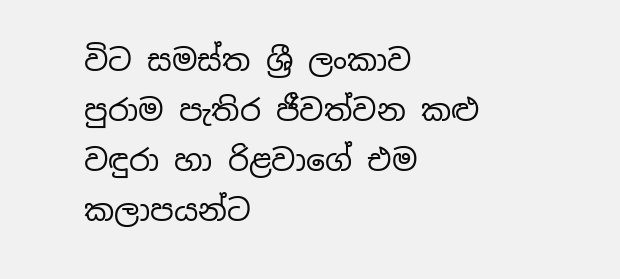විට සමස්ත ශ්‍රී ලංකාව පුරාම පැතිර ජීවත්වන කළු වඳුරා හා රිළවාගේ එම කලාපයන්ට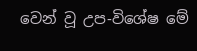වෙන් වූ උප-විශේෂ මේ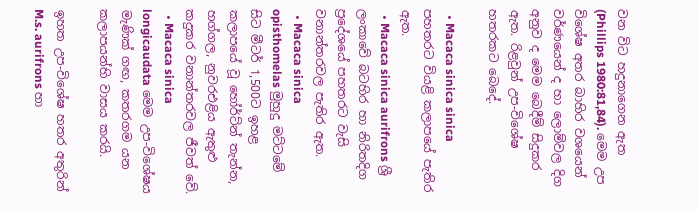වන විට හදුනාගෙන ඇත (Phillips 1980:81,84). මෙම උප විශේෂ අතර බාහිර වශයෙන් වර්ණයෙන් ද හා ලොම්වල දිග අනුව ද මෙම බෙදීම් සිදුකර ඇත. රිළවුන් උප-විශේෂ හතරකට බෙදේ.

  • Macaca sinica sinica පහතරට වියළි කලාපයේ පැතිර ඇත.
  • Macaca sinica aurifrons ශ්‍රී ලංකාවේ බටහිර හා නිරිතදිග ප්‍රදේශයේ පහතරට වැසි වනාන්තරවල පැතිර ඇත.
  • Macaca sinica opisthomelas මුහුදු මට්ටමේ සිට මීටර් 1,500ට ඉහළ කලාපයේ වූ හෝර්ට්න් තැන්න, හග්ගල, නුවරඑළිය ඇතුළු කදුකර වනාන්තරවල ජීවත් වේ.
  • Macaca sinica longicaudata මෙම උප-විශේෂය මැණික් ගඟ, කතරගම යන කලාපයන්හි වාසය කරයි.

ඉහත උප-විශේෂ හතර අතුරින් M.s. aurifrons හා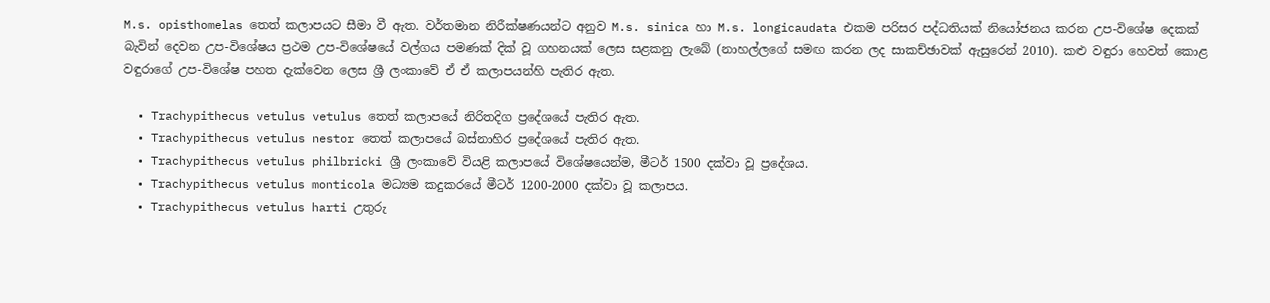M.s. opisthomelas තෙත් කලාපයට සීමා වී ඇත. වර්තමාන නිරීක්ෂණයන්ට අනුව M.s. sinica හා M.s. longicaudata එකම පරිසර පද්ධතියක් නියෝජනය කරන උප-විශේෂ දෙකක් බැවින් දෙවන උප-විශේෂය ප්‍රථම උප-විශේෂයේ වල්ගය පමණක් දික් වූ ගහනයක් ලෙස සළකනු ලැබේ (නාහල්ලගේ සමඟ කරන ලද සාකච්ඡාවක් ඇසුරෙන් 2010). කළු වඳුරා හෙවත් කොළ වඳුරාගේ උප-විශේෂ පහත දැක්වෙන ලෙස ශ්‍රී ලංකාවේ ඒ ඒ කලාපයන්හි පැතිර ඇත.

  • Trachypithecus vetulus vetulus තෙත් කලාපයේ නිරිතදිග ප්‍රදේශයේ පැතිර ඇත.
  • Trachypithecus vetulus nestor තෙත් කලාපයේ බස්නාහිර ප්‍රදේශයේ පැතිර ඇත.
  • Trachypithecus vetulus philbricki ශ්‍රී ලංකාවේ වියළි කලාපයේ විශේෂයෙන්ම, මීටර් 1500 දක්වා වූ ප්‍රදේශය.
  • Trachypithecus vetulus monticola මධ්‍යම කදුකරයේ මීටර් 1200-2000 දක්වා වූ කලාපය.
  • Trachypithecus vetulus harti උතුරු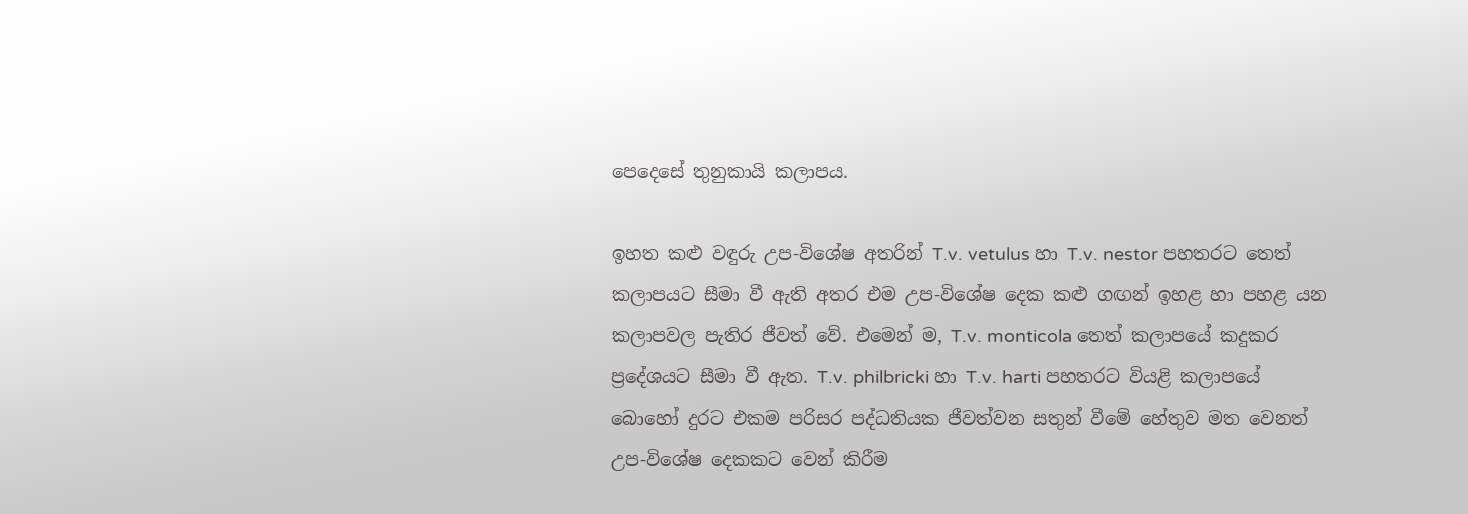පෙදෙසේ තුනුකායි කලාපය.

ඉහත කළු වඳුරු උප-විශේෂ අතරින් T.v. vetulus හා T.v. nestor පහතරට තෙත් කලාපයට සීමා වී ඇති අතර එම උප-විශේෂ දෙක කළු ග‍‍ඟන් ඉහළ හා පහළ යන කලාපවල පැතිර ජීවත් වේ. එමෙන් ම, T.v. monticola තෙත් කලාපයේ කදුකර ප්‍රදේශයට සීමා වී ඇත. T.v. philbricki හා T.v. harti පහතරට වියළි කලාපයේ බොහෝ දුරට එකම පරිසර පද්ධතියක ජීවත්වන සතුන් වීමේ හේතුව මත වෙනත් උප-විශේෂ දෙකකට වෙන් කිරීම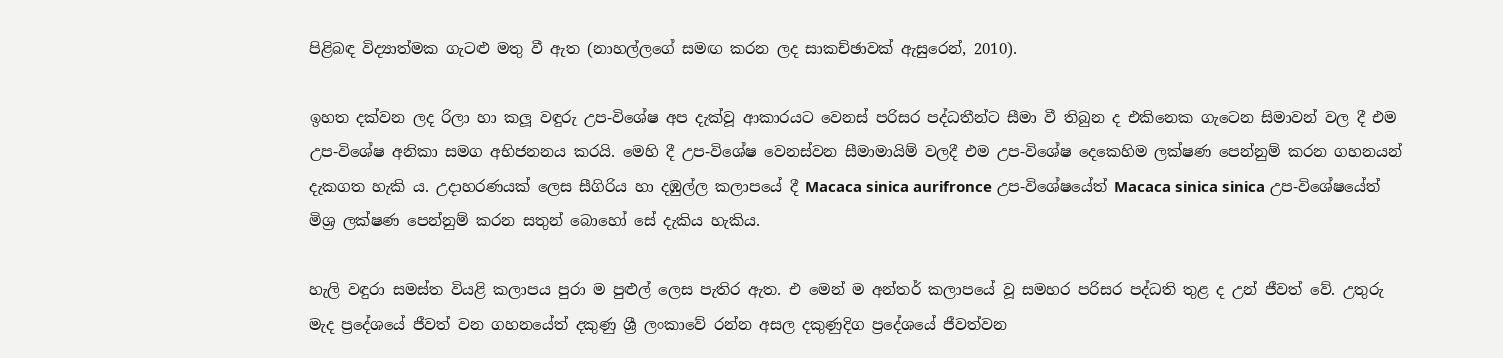පිළිබඳ විද්‍යාත්මක ගැටළු මතු වී ඇත (නාහල්ලගේ සමඟ කරන ලද සාකච්ඡාවක් ඇසුරෙන්, 2010).

ඉහත දක්වන ලද රිලා හා කලූ වඳුරු උප-විශේෂ අප දැක්වූ ආකාරයට වෙනස් පරිසර පද්ධතීන්ට සීමා වී තිබුන ද එකිනෙක ගැටෙන සිමාවන් වල දී එම උප-විශේෂ අනිකා සමග අභිජනනය කරයි. මෙහි දී උප-විශේෂ වෙනස්වන සීමාමායිම් වලදී එම උප-විශේෂ දෙකෙහිම ලක්ෂණ පෙන්නුම් කරන ගහනයන් දැකගත හැකි ය. උදාහරණයක් ලෙස සීගිරිය හා දඹුල්ල කලාපයේ දී Macaca sinica aurifronce උප-විශේෂයේත් Macaca sinica sinica උප-විශේෂයේත් මිශ්‍ර ලක්ෂණ පෙන්නුම් කරන සතුන් බොහෝ සේ දැකිය හැකිය.

හැලි වඳුරා සමස්ත වියළි කලාපය පුරා ම පුළුල් ලෙස පැතිර ඇත. එ මෙන් ම අන්තර් කලාපයේ වූ සමහර පරිසර පද්ධති තුළ ද උන් ජීවත් වේ. උතුරු මැද ප්‍රදේශයේ ජීවත් වන ගහනයේත් දකුණු ශ්‍රී ලංකාවේ රන්න අසල දකුණුදිග ප්‍රදේශයේ ජීවත්වන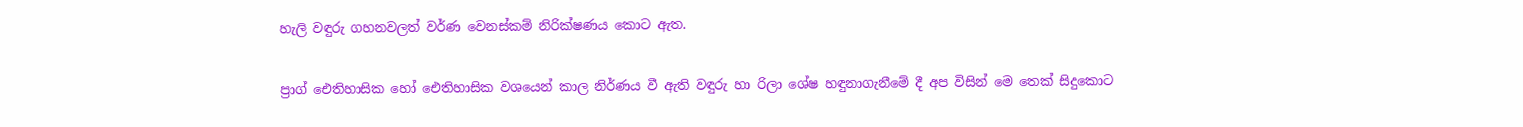හැලි වඳුරු ගහනවලත් වර්ණ වෙනස්කම් නිරික්ෂණය කොට ඇත.

ප්‍රාග් ඓතිහාසික හෝ ඓතිහාසික වශයෙන් කාල නිර්ණය වී ඇති වඳුරු හා රිලා ශේෂ හඳුනාගැනීමේ දී අප විසින් මෙ තෙක් සිදුකොට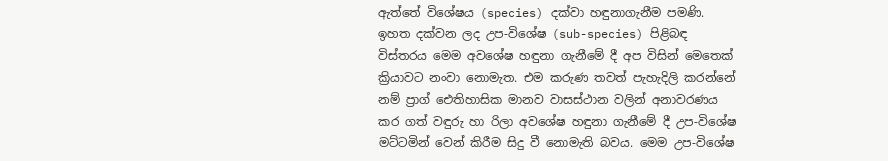ඇත්තේ විශේෂය (species) දක්වා හඳුනාගැනීම පමණි. ඉහත දක්වන ලද උප-විශේෂ (sub-species) පිළිබඳ විස්තරය මෙම අවශේෂ හඳුනා ගැනීමේ දී අප විසින් මෙතෙක් ක්‍රියාවට නංවා නොමැත. එම කරුණ තවත් පැහැදිලි කරන්නේ නම් ප්‍රාග් ඓතිහාසික මානව වාසස්ථාන වලින් අනාවරණය කර ගත් වඳුරු හා රිලා අවශේෂ හඳුනා ගැනීමේ දී උප-විශේෂ මට්ටමින් වෙන් කිරීම සිදු වී නොමැති බවය. මෙම උප-විශේෂ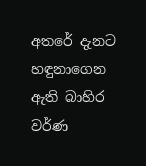අතරේ දැනට හඳුනාගෙන ඇති බාහිර වර්ණ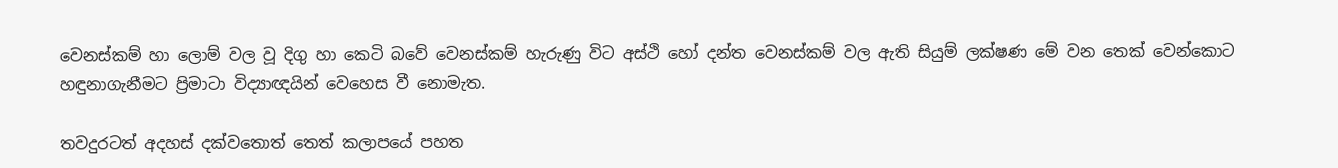වෙනස්කම් හා ලොම් වල වූ දිගු හා කෙටි බවේ වෙනස්කම් හැරුණු විට අස්ථි හෝ දන්ත වෙනස්කම් වල ඇති සියුම් ලක්ෂණ මේ වන තෙක් වෙන්කොට හඳුනාගැනීමට ප්‍රිමාටා විද්‍යාඥයින් වෙහෙස වී නොමැත.

තවදුරටත් අදහස් දක්වතොත් තෙත් කලාපයේ පහත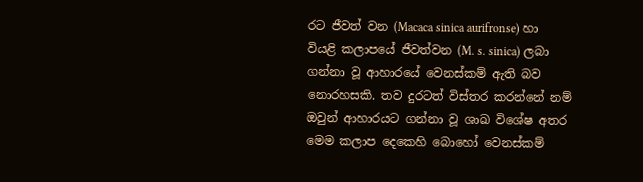රට ජීවත් වන (Macaca sinica aurifronse) හා වියළි කලාපයේ ජීවත්වන (M. s. sinica) ලබා ගන්නා වූ ආහාරයේ වෙනස්කම් ඇති බව නොරහසකි. තව දුරටත් විස්තර කරන්නේ නම් ඔවුන් ආහාරයට ගන්නා වූ ශාඛ විශේෂ අතර මෙම කලාප දෙකෙහි බොහෝ වෙනස්කම්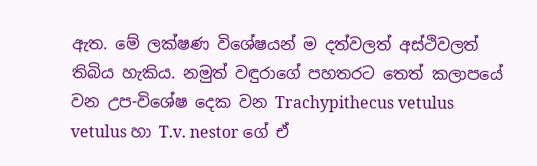ඇත. මේ ලක්ෂණ විශේෂයන් ම දත්වලත් අස්ථිවලත් තිබිය හැකිය. නමුත් වඳුරාගේ පහතරට තෙත් කලාපයේ වන උප-විශේෂ දෙක වන Trachypithecus vetulus vetulus හා T.v. nestor ගේ ඒ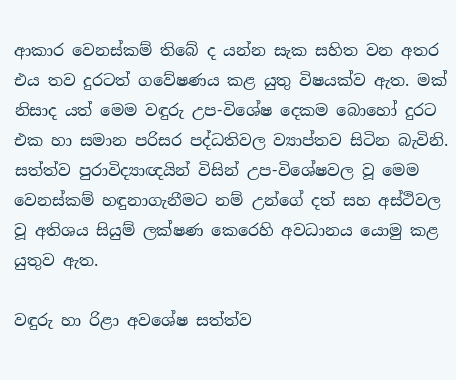ආකාර වෙනස්කම් තිබේ ද යන්න සැක සහිත වන අතර එය තව දුරටත් ගවේෂණය කළ යුතු විෂයක්ව ඇත. මක් නිසාද යත් මෙම වඳුරු උප-විශේෂ දෙකම බොහෝ දුරට එක හා සමාන පරිසර පද්ධතිවල ව්‍යාප්තව සිටින බැවිනි. සත්ත්ව පුරාවිද්‍යාඥයින් විසින් උප-විශේෂවල වූ මෙම වෙනස්කම් හඳුනාගැනීමට නම් උන්ගේ දත් සහ අස්ථිවල වූ අතිශය සියුම් ලක්ෂණ කෙරෙහි අවධානය යොමු කළ යුතුව ඇත.

වඳුරු හා රිළා අවශේෂ සත්ත්ව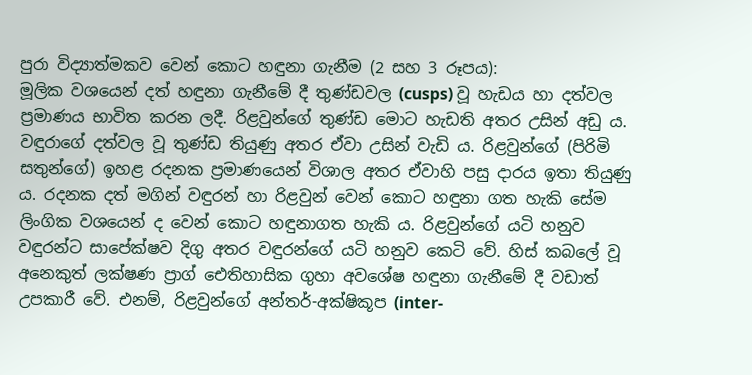පුරා විද්‍යාත්මකව වෙන් කොට හඳුනා ගැනීම (2 සහ 3 රූපය):
මූලික වශයෙන් දත් හඳුනා ගැනීමේ දී තුණ්ඩවල (cusps) වූ හැඩය හා දත්වල ප්‍රමාණය භාවිත කරන ලදී. රිළවුන්ගේ තුණ්ඩ මොට හැඩති අතර උසින් අඩු ය. වඳුරාගේ දත්වල වූ තුණ්ඩ තියුණු අතර ඒවා උසින් වැඩි ය. රිළවුන්ගේ (පිරිමි සතුන්ගේ) ඉහළ රදනක ප්‍රමාණයෙන් විශාල අතර ඒවාහි පසු දාරය ඉතා තියුණු ය. රදනක දත් මගින් වඳුරන් හා රිළවුන් වෙන් කොට හඳුනා ගත හැකි සේම ලිංගික වශයෙන් ද වෙන් කොට හඳුනාගත හැකි ය. රිළවුන්ගේ යටි හනුව වඳුරන්ට සාපේක්ෂව දිගු අතර වඳුරන්ගේ යටි හනුව කෙටි වේ. හිස් කබලේ වූ අනෙකුත් ලක්ෂණ ප්‍රාග් ඓතිහාසික ගුහා අවශේෂ හඳුනා ගැනීමේ දී වඩාත් උපකාරී වේ. එනම්, රිළවුන්ගේ අන්තර්-අක්ෂිකූප (inter-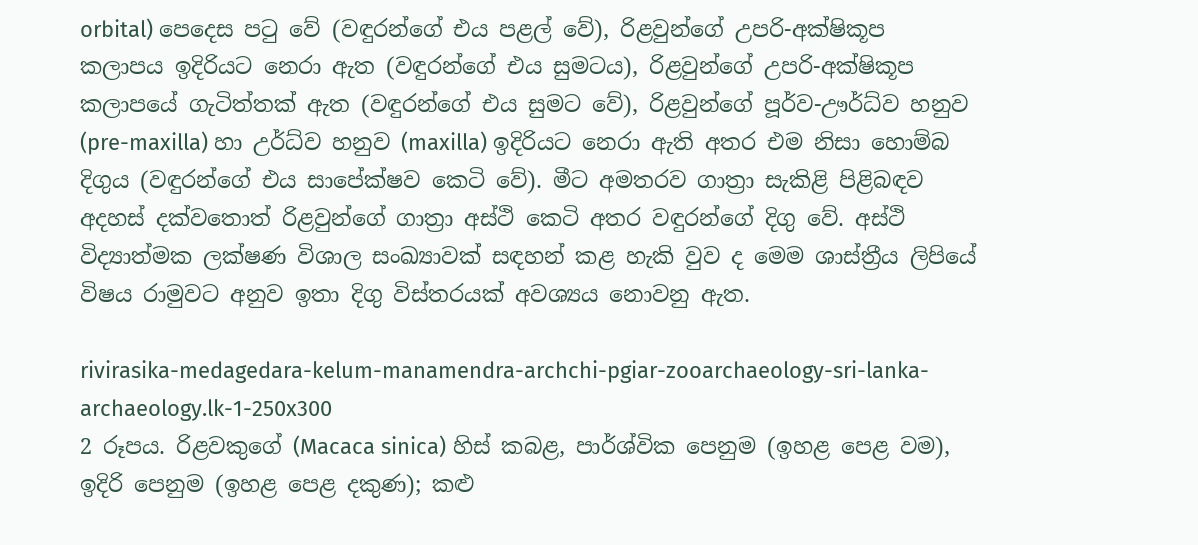orbital) පෙදෙස පටු වේ (වඳුරන්ගේ එය පළල් වේ), රිළවුන්ගේ උපරි-අක්ෂිකූප කලාපය ඉදිරියට නෙරා ඇත (වඳුරන්ගේ එය සුමටය), රිළවුන්ගේ උපරි-අක්ෂිකූප කලාපයේ ගැටිත්තක් ඇත (වඳුරන්ගේ එය සුමට වේ), රිළවුන්ගේ පූර්ව-ඌර්ධ්ව හනුව (pre-maxilla) හා උර්ධ්ව හනුව (maxilla) ඉදිරියට නෙරා ඇති අතර එම නිසා හොම්බ දිගුය (වඳුරන්ගේ එය සාපේක්ෂව කෙටි වේ). මීට අමතරව ගාත්‍රා සැකිළි පිළිබඳව අදහස් දක්වතොත් රිළවුන්ගේ ගාත්‍රා අස්ථි කෙටි අතර වඳුරන්ගේ දිගු වේ. අස්ථි විද්‍යාත්මක ලක්ෂණ විශාල සංඛ්‍යාවක් සඳහන් කළ හැකි වුව ද මෙම ශාස්ත්‍රීය ලිපියේ විෂය රාමුවට අනුව ඉතා දිගු විස්තරයක් අවශ්‍යය නොවනු ඇත.

rivirasika-medagedara-kelum-manamendra-archchi-pgiar-zooarchaeology-sri-lanka-archaeology.lk-1-250x300
2 රූපය. රිළවකුගේ (Macaca sinica) හිස් කබළ, පාර්ශ්වික පෙනුම (ඉහළ පෙළ වම), ඉදිරි පෙනුම (ඉහළ පෙළ දකුණ); කළු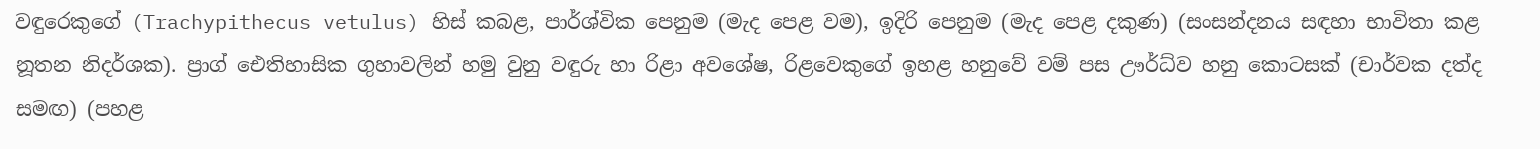වඳුරෙකුගේ (Trachypithecus vetulus) හිස් කබළ, පාර්ශ්වික පෙනුම (මැද පෙළ වම), ඉදිරි පෙනුම (මැද පෙළ දකුණ) (සංසන්දනය සඳහා භාවිතා කළ නූතන නිදර්ශක). ප්‍රාග් ඓතිහාසික ගුහාවලින් හමු වුනු වඳුරු හා රිළා අවශේෂ, රිළවෙකුගේ ඉහළ හනුවේ වම් පස ඌර්ධ්ව හනු කොටසක් (චාර්වක දත්ද සමඟ) (පහළ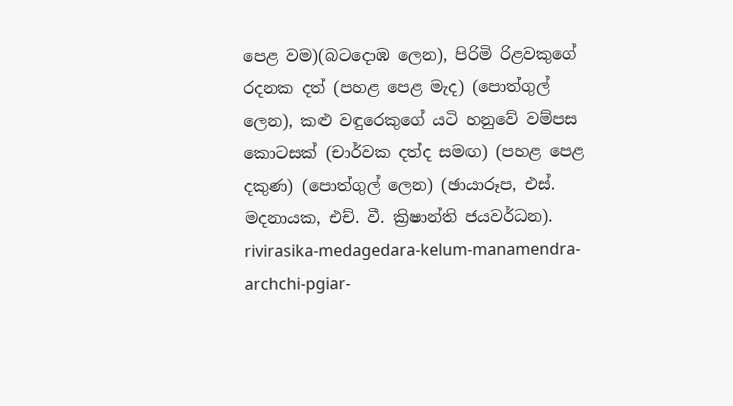පෙළ වම)(බටදොඹ ලෙන), පිරිමි රිළවකුගේ රදනක දත් (පහළ පෙළ මැද) (පොත්ගුල් ලෙන), කළු වඳුරෙකුගේ යටි හනුවේ වම්පස කොටසක් (චාර්වක දත්ද සමඟ) (පහළ පෙළ දකුණ) (පොත්ගුල් ලෙන) (ඡායාරූප, එස්. මදනායක, එච්. වී. ක්‍රිෂාන්ති ජයවර්ධන).
rivirasika-medagedara-kelum-manamendra-archchi-pgiar-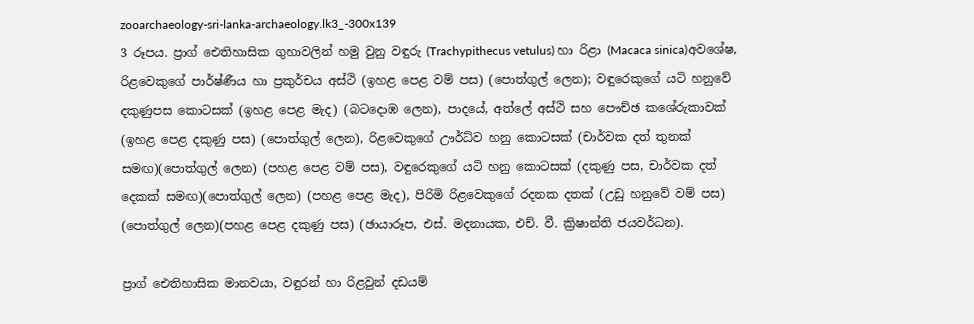zooarchaeology-sri-lanka-archaeology.lk3_-300x139
3 රූපය. ප්‍රාග් ඓතිහාසික ගුහාවලින් හමු වුනු වඳුරු (Trachypithecus vetulus) හා රිළා (Macaca sinica)අවශේෂ, රිළවෙකුගේ පාර්ෂ්ණීය හා ප්‍රකුර්චය අස්ථි (ඉහළ පෙළ වම් පස) (පොත්ගුල් ලෙන); වඳුරෙකුගේ යටි හනුවේ දකුණුපස කොටසක් (ඉහළ පෙළ මැද) (බටදොඹ ලෙන), පාදයේ, අත්ලේ අස්ථි සහ පෞච්ඡ කශේරුකාවක් (ඉහළ පෙළ දකුණු පස) (පොත්ගුල් ලෙන), රිළවෙකුගේ ඌර්ධ්ව හනු කොටසක් (චාර්වක දත් තුනක් සමඟ)(පොත්ගුල් ලෙන) (පහළ පෙළ වම් පස), වඳුරෙකුගේ යටි හනු කොටසක් (දකුණු පස, චාර්වක දත් දෙකක් සමඟ)(පොත්ගුල් ලෙන) (පහළ පෙළ මැද), පිරිමි රිළවෙකුගේ රදනක දතක් (උඩු හනුවේ වම් පස) (පොත්ගුල් ලෙන)(පහළ පෙළ දකුණු පස) (ඡායාරූප, එස්. මදනායක, එච්. වී. ක්‍රිෂාන්ති ජයවර්ධන).

ප්‍රාග් ඓතිහාසික මානවයා, වඳුරන් හා රිළවුන් දඩයම්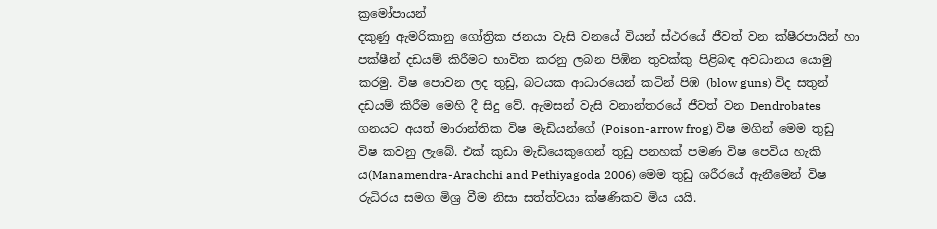ක්‍රමෝපායන්
දකුණු ඇමරිකානු ගෝත්‍රික ජනයා වැසි වනයේ වියන් ස්ථරයේ ජීවත් වන ක්ෂීරපායින් හා පක්ෂීන් දඩයම් කිරීමට භාවිත කරනු ලබන පිඹින තුවක්කු පිළිබඳ අවධානය යොමු කරමු. විෂ පොවන ලද තුඩු, බටයක ආධාරයෙන් කටින් පිඹ (blow guns) විද සතුන් දඩයම් කිරීම මෙහි දී සිදු වේ. ඇමසන් වැසි වනාන්තරයේ ජීවත් වන Dendrobates ගනයට අයත් මාරාන්තික විෂ මැඩියන්ගේ (Poison-arrow frog) විෂ මගින් මෙම තුඩු විෂ කවනු ලැබේ. එක් කුඩා මැඩියෙකුගෙන් තුඩු පනහක් පමණ විෂ පෙවිය හැකි ය(Manamendra-Arachchi and Pethiyagoda 2006) මෙම තුඩු ශරීරයේ ඇනීමෙන් විෂ රුධිරය සමග මිශ්‍ර වීම නිසා සත්ත්වයා ක්ෂණිකව මිය යයි.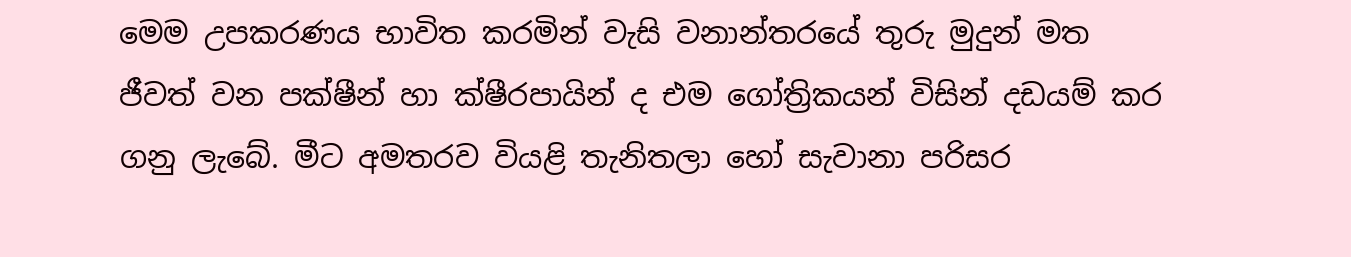මෙම උපකරණය භාවිත කරමින් වැසි වනාන්තරයේ තුරු මුදුන් මත ජීවත් වන පක්ෂීන් හා ක්ෂීරපායින් ද එම ගෝත්‍රිකයන් විසින් දඩයම් කර ගනු ලැබේ. මීට අමතරව වියළි තැනිතලා හෝ සැවානා පරිසර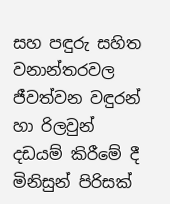සහ පඳුරු සහිත වනාන්තරවල ජීවත්වන වඳුරන් හා රිලවුන් දඩයම් කිරීමේ දී මිනිසුන් පිරිසක්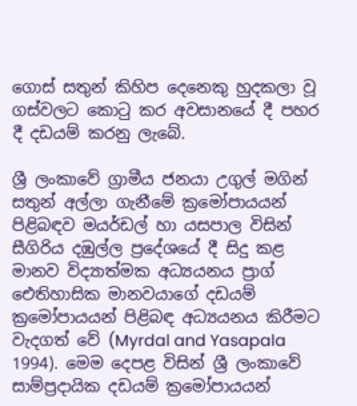ගොස් සතුන් කිහිප දෙනෙකු හුදකලා වූ ගස්වලට කොටු කර අවසානයේ දී පහර දී දඩයම් කරනු ලැබේ.

ශ්‍රී ලංකාවේ ග්‍රාමීය ජනයා උගුල් මගින් සතුන් අල්ලා ගැනීමේ ක්‍රමෝපායයන් පිළිබඳව මයර්ඩල් හා යසපාල විසින් සීගිරිය දඹුල්ල ප්‍රදේශයේ දී සිදු කළ මානව විද්‍යාත්මක අධ්‍යයනය ප්‍රාග් ඓතිහාසික මානවයාගේ දඩයම් ක්‍රමෝපායයන් පිළිබඳ අධ්‍යයනය කිරීමට වැදගත් වේ (Myrdal and Yasapala 1994). මෙම දෙපළ විසින් ශ්‍රී ලංකාවේ සාම්ප්‍රදායික දඩයම් ක්‍රමෝපායයන්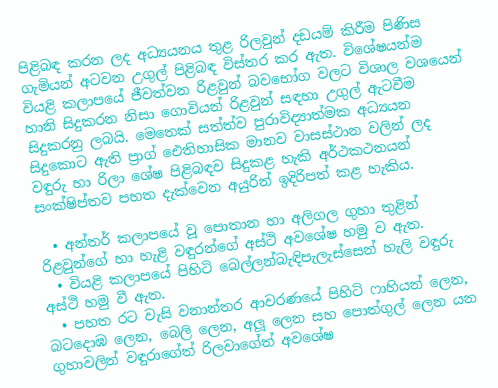පිළිබඳ කරන ලද අධ්‍යයනය තුළ රිලවුන් දඩයම් කිරීම පිණිස ගැමියන් අටවන උගුල් පිළිබඳ විස්තර කර ඇත. විශේෂයන්ම වියළි කලාපයේ ජීවත්වන රිළවුන් බවභෝග වලට විශාල වශයෙන් හානි සිදුකරන නිසා ගොවියන් රිළවුන් සඳහා උගුල් ඇටවීම සිදුකරනු ලබයි. මෙතෙක් සත්ත්ව පුරාවිද්‍යාත්මක අධ්‍යයන සිදුකොට ඇති ප්‍රාග් ඓතිහාසික මානව වාසස්ථාන වලින් ලද වඳුරු හා රිලා ශේෂ පිළිබඳව සිදුකළ හැකි අර්ථකථනයන් සංක්ෂිප්තව පහත දැක්වෙන අයුරින් ඉදිරිපත් කළ හැකිය.

  • අන්තර් කලාපයේ වූ පොතාන හා අලිගල ගුහා තුළින් රිළවුන්ගේ හා හැළි වඳුරන්ගේ අස්ථි අවශේෂ හමු ව ඇත.
  • වියළි කලාපයේ පිහිටි බෙල්ලන්බැඳිපැලැස්සෙන් හැලි වඳුරු අස්ථි හමු වී ඇත.
  • පහත රට වැසි වනාන්තර ආවරණයේ පිහිටි ෆාහියන් ලෙන, බටදොඹ ලෙන, බෙලි ලෙන, අලූ ලෙන සහ පොත්ගුල් ලෙන යන ගුහාවලින් වඳුරාගේත් රිලවාගේත් අවශේෂ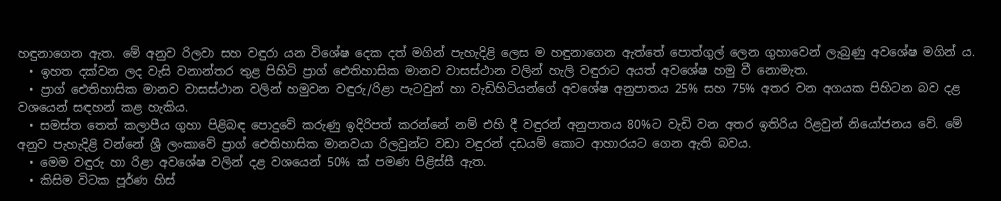හඳුනාගෙන ඇත. මේ අනුව රිලවා සහ වඳුරා යන විශේෂ දෙක දත් මගින් පැහැදිළි ලෙස ම හඳුනාගෙන ඇත්තේ පොත්ගුල් ලෙන ගුහාවෙන් ලැබුණු අවශේෂ මගින් ය.
  • ඉහත දක්වන ලද වැසි වනාන්තර තුළ පිහිටි ප්‍රාග් ඓතිහාසික මානව වාසස්ථාන වලින් හැලි වඳුරාට අයත් අවශේෂ හමු වී නොමැත.
  • ප්‍රාග් ඓතිහාසික මානව වාසස්ථාන වලින් හමුවන වඳුරු/රිළා පැටවුන් හා වැඩිහිටියන්ගේ අවශේෂ අනුපාතය 25% සහ 75% අතර වන අගයක පිහිටන බව දළ වශයෙන් සඳහන් කළ හැකිය.
  • සමස්ත තෙත් කලාපීය ගුහා පිළිබඳ පොදුවේ කරුණු ඉදිරිපත් කරන්නේ නම් එහි දී වඳුරන් අනුපාතය 80%ට වැඩි වන අතර ඉතිරිය රිළවුන් නියෝජනය වේ. මේ අනුව පැහැදිළි වන්නේ ශ්‍රී ලංකාවේ ප්‍රාග් ඓතිහාසික මානවයා රිලවුන්ට වඩා වඳුරන් දඩයම් කොට ආහාරයට ගෙන ඇති බවය.
  • මෙම වඳුරු හා රිළා අවශේෂ වලින් දළ වශයෙන් 50% ක් පමණ පිළිස්සී ඇත.
  • කිසිම විටක පූර්ණ හිස්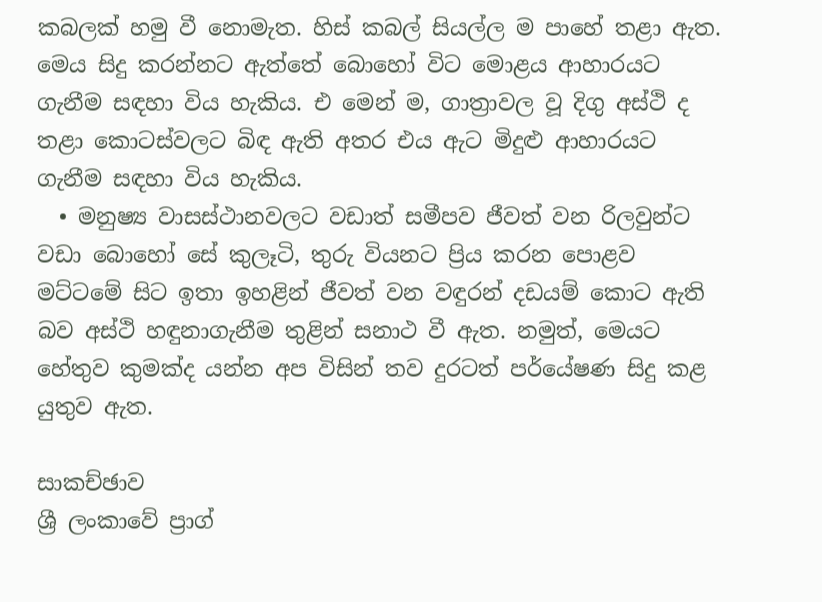කබලක් හමු වී නොමැත. හිස් කබල් සියල්ල ම පාහේ තළා ඇත. මෙය සිදු කරන්නට ඇත්තේ බොහෝ විට මොළය ආහාරයට ගැනීම සඳහා විය හැකිය. එ මෙන් ම, ගාත්‍රාවල වූ දිගු අස්ථි ද තළා කොටස්වලට බිඳ ඇති අතර එය ඇට මිදුළු ආහාරයට ගැනීම සඳහා විය හැකිය.
  • මනුෂ්‍ය වාසස්ථානවලට වඩාත් සමීපව ජීවත් වන රිලවුන්ට වඩා බොහෝ සේ කුලෑටි, තුරු වියනට ප්‍රිය කරන පොළව මට්ටමේ සිට ඉතා ඉහළින් ජීවත් වන වඳුරන් දඩයම් කොට ඇති බව අස්ථි හඳුනාගැනීම තුළින් සනාථ වී ඇත. නමුත්, මෙයට හේතුව කුමක්ද යන්න අප විසින් තව දුරටත් පර්යේෂණ සිදු කළ යුතුව ඇත.

සාකච්ඡාව
ශ්‍රී ලංකාවේ ප්‍රාග්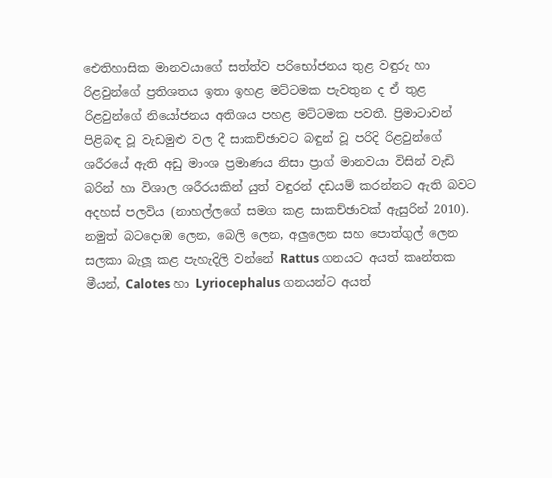ඓතිහාසික මානවයාගේ සත්ත්ව පරිභෝජනය තුළ වඳුරු හා රිළවුන්ගේ ප්‍රතිශතය ඉතා ඉහළ මට්ටමක පැවතුන ද ඒ තුළ රිළවුන්ගේ නියෝජනය අතිශය පහළ මට්ටමක පවතී. ප්‍රිමාටාවන් පිළිබඳ වූ වැඩමුළු වල දී සාකච්ඡාවට බඳුන් වූ පරිදි රිළවුන්ගේ ශරීරයේ ඇති අඩු මාංශ ප්‍රමාණය නිසා ප්‍රාග් මානවයා විසින් වැඩි බරින් හා විශාල ශරීරයකින් යුත් වඳුරන් දඩයම් කරන්නට ඇති බවට අදහස් පලවිය (නාහල්ලගේ සමග කළ සාකච්ඡාවක් ඇසුරින් 2010). නමුත් බටදොඹ ලෙන, බෙලි ලෙන, අලුලෙන සහ පොත්ගුල් ලෙන සලකා බැලූ කළ පැහැදිලි වන්නේ Rattus ගනයට අයත් කෘන්තක මීයන්, Calotes හා Lyriocephalus ගනයන්ට අයත්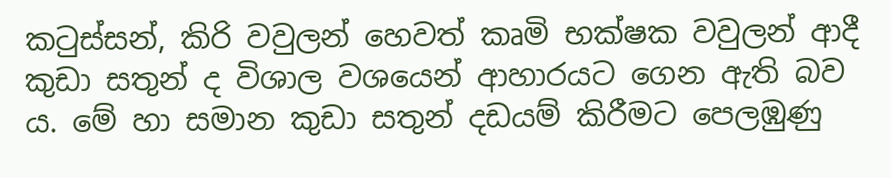කටුස්සන්, කිරි වවුලන් හෙවත් කෘමි භක්ෂක වවුලන් ආදී කුඩා සතුන් ද විශාල වශයෙන් ආහාරයට ගෙන ඇති බව ය. මේ හා සමාන කුඩා සතුන් දඩයම් කිරීමට පෙලඹුණු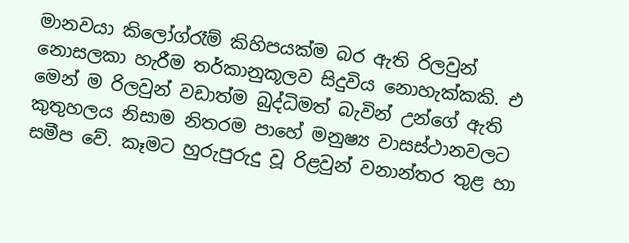මානවයා කිලෝග්රෑම් කිහිපයක්ම බර ඇති රිලවුන් නොසලකා හැරීම තර්කානුකූලව සිදුවිය නොහැක්කකි. එ මෙන් ම රිලවුන් වඩාත්ම බුද්ධිමත් බැවින් උන්ගේ ඇති කුතුහලය නිසාම නිතරම පාහේ මනුෂ්‍ය වාසස්ථානවලට සමීප වේ. කෑමට හුරුපුරුදු වූ රිළවුන් වනාන්තර තුළ හා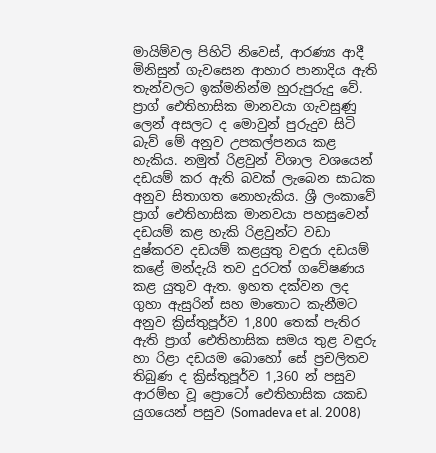මායිම්වල පිහිටි නිවෙස්, ආරණ්‍ය ආදී මිනිසුන් ගැවසෙන ආහාර පානාදිය ඇති තැන්වලට ඉක්මනින්ම හුරුපුරුදු වේ. ප්‍රාග් ඓතිහාසික මානවයා ගැවසුණු ලෙන් අසලට ද මොවුන් පුරුදුව සිටි බැව් මේ අනුව උපකල්පනය කළ හැකිය. නමුත් රිළවුන් විශාල වශයෙන් දඩයම් කර ඇති බවක් ලැබෙන සාධක අනුව සිතාගත නොහැකිය. ශ්‍රී ලංකාවේ ප්‍රාග් ඓතිහාසික මානවයා පහසුවෙන් දඩයම් කළ හැකි රිළවුන්ට වඩා දුෂ්කරව දඩයම් කළයුතු වඳුරා දඩයම් කළේ මන්දැයි තව දුරටත් ගවේෂණය කළ යුතුව ඇත. ඉහත දක්වන ලද ගුහා ඇසුරින් සහ මාතොට කැනීමට අනුව ක්‍රිස්තුපූර්ව 1,800 තෙක් පැතිර ඇති ප්‍රාග් ඓතිහාසික සමය තුළ වඳුරු හා රිළා දඩයම බොහෝ සේ ප්‍රචලිතව තිබුණ ද ක්‍රිස්තුපූර්ව 1,360 න් පසුව ආරම්භ වූ ප්‍රොටෝ ඓතිහාසික යකඩ යුගයෙන් පසුව (Somadeva et al. 2008)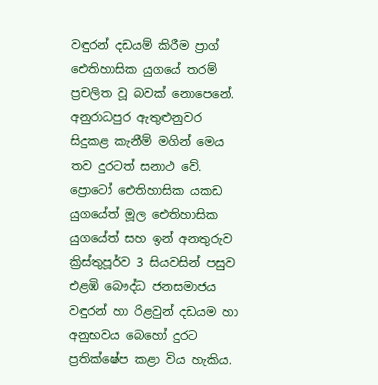වඳුරන් දඩයම් කිරීම ප්‍රාග් ඓතිහාසික යුගයේ තරම් ප්‍රචලිත වූ බවක් නොපෙනේ. අනුරාධපුර ඇතුළුනුවර සිදුකළ කැනීම් මගින් මෙය තව දුරටත් සනාථ වේ. ප්‍රොටෝ ඓතිහාසික යකඩ යුගයේත් මූල ඓතිහාසික යුගයේත් සහ ඉන් අනතුරුව ක්‍රිස්තුපූර්ව 3 සියවසින් පසුව එළඹි බෞද්ධ ජනසමාජය වඳුරන් හා රිළවුන් දඩයම හා අනුභවය බෙහෝ දුරට ප්‍රතික්ෂේප කළා විය හැකිය.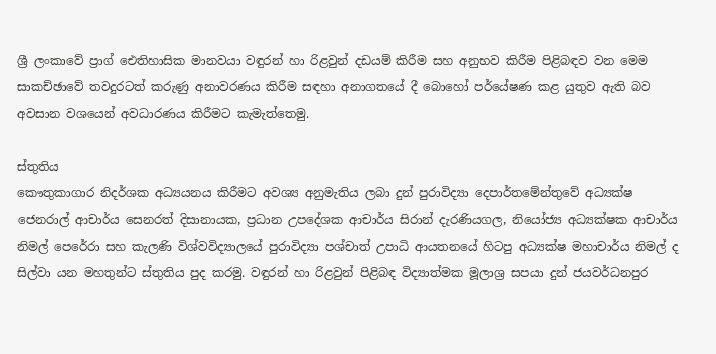ශ්‍රී ලංකාවේ ප්‍රාග් ඓතිහාසික මානවයා වඳුරන් හා රිළවුන් දඩයම් කිරීම සහ අනුභව කිරීම පිළිබඳව වන මෙම සාකච්ඡාවේ තවදුරටත් කරුණු අනාවරණය කිරීම සඳහා අනාගතයේ දී බොහෝ පර්යේෂණ කළ යුතුව ඇති බව අවසාන වශයෙන් අවධාරණය කිරීමට කැමැත්තෙමු.

ස්තුතිය
කෞතුකාගාර නිදර්ශක අධ්‍යයනය කිරීමට අවශ්‍ය අනුමැතිය ලබා දුන් පුරාවිද්‍යා දෙපාර්තමේන්තුවේ අධ්‍යක්ෂ ජෙනරාල් ආචාර්ය සෙනරත් දිසානායක, ප්‍රධාන උපදේශක ආචාර්ය සිරාන් දැරණියගල, නියෝජ්‍ය අධ්‍යක්ෂක ආචාර්ය නිමල් පෙරේරා සහ කැලණි විශ්වවිද්‍යාලයේ පුරාවිද්‍යා පශ්චාත් උපාධි ආයතනයේ හිටපු අධ්‍යක්ෂ මහාචාර්ය නිමල් ද සිල්වා යන මහතුන්ට ස්තුතිය පුද කරමු. වඳුරන් හා රිළවුන් පිළිබඳ විද්‍යාත්මක මූලාශ්‍ර සපයා දුන් ජයවර්ධනපුර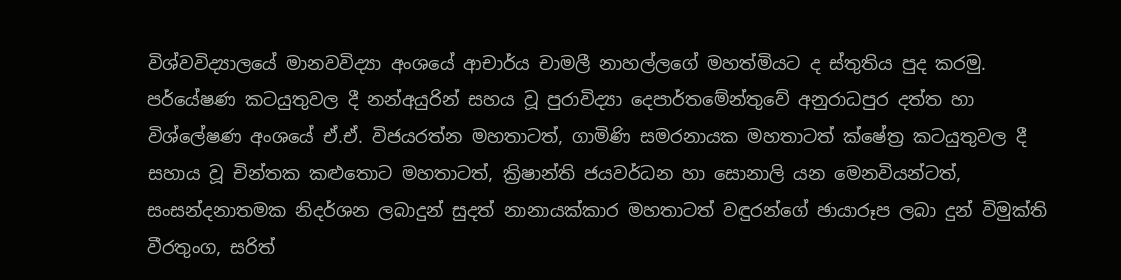විශ්වවිද්‍යාලයේ මානවවිද්‍යා අංශයේ ආචාර්ය චාමලී නාහල්ලගේ මහත්මියට ද ස්තුතිය පුද කරමු. පර්යේෂණ කටයුතුවල දී නන්අයුරින් සහය වූ පුරාවිද්‍යා දෙපාර්තමේන්තුවේ අනුරාධපුර දත්ත හා විශ්ලේෂණ අංශයේ ඒ.ඒ. විජයරත්න මහතාටත්, ගාමිණි සමරනායක මහතාටත් ක්ෂේත්‍ර කටයුතුවල දී සහාය වූ චින්තක කළුතොට මහතාටත්, ක්‍රිෂාන්ති ජයවර්ධන හා සොනාලි යන මෙනවියන්ටත්, සංසන්දනාතමක නිදර්ශන ලබාදුන් සුදත් නානායක්කාර මහතාටත් වඳුරන්ගේ ඡායාරූප ලබා දුන් විමුක්ති වීරතුංග, සරිත්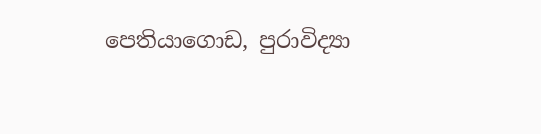පෙතියාගොඩ, පුරාවිද්‍යා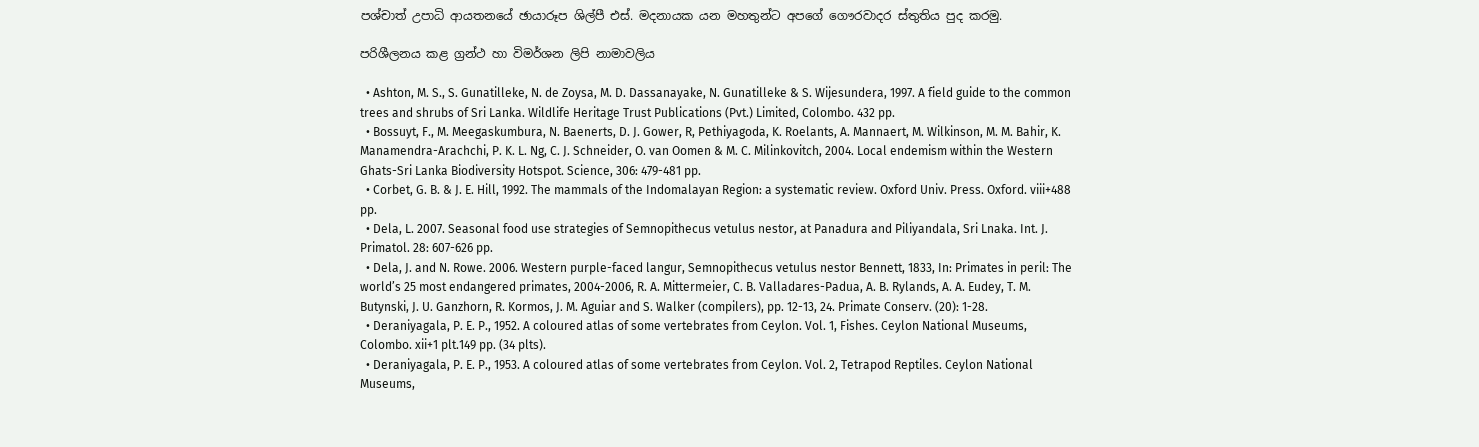පශ්චාත් උපාධි ආයතනයේ ඡායාරූප ශිල්පී එස්. මදනායක යන මහතුන්ට අපගේ ගෞරවාදර ස්තුතිය පුද කරමු.

පරිශීලනය කළ ග්‍රන්ථ හා විමර්ශන ලිපි නාමාවලිය

  • Ashton, M. S., S. Gunatilleke, N. de Zoysa, M. D. Dassanayake, N. Gunatilleke & S. Wijesundera, 1997. A field guide to the common trees and shrubs of Sri Lanka. Wildlife Heritage Trust Publications (Pvt.) Limited, Colombo. 432 pp.
  • Bossuyt, F., M. Meegaskumbura, N. Baenerts, D. J. Gower, R, Pethiyagoda, K. Roelants, A. Mannaert, M. Wilkinson, M. M. Bahir, K. Manamendra-Arachchi, P. K. L. Ng, C. J. Schneider, O. van Oomen & M. C. Milinkovitch, 2004. Local endemism within the Western Ghats-Sri Lanka Biodiversity Hotspot. Science, 306: 479-481 pp.
  • Corbet, G. B. & J. E. Hill, 1992. The mammals of the Indomalayan Region: a systematic review. Oxford Univ. Press. Oxford. viii+488 pp.
  • Dela, L. 2007. Seasonal food use strategies of Semnopithecus vetulus nestor, at Panadura and Piliyandala, Sri Lnaka. Int. J. Primatol. 28: 607-626 pp.
  • Dela, J. and N. Rowe. 2006. Western purple-faced langur, Semnopithecus vetulus nestor Bennett, 1833, In: Primates in peril: The world’s 25 most endangered primates, 2004-2006, R. A. Mittermeier, C. B. Valladares-Padua, A. B. Rylands, A. A. Eudey, T. M. Butynski, J. U. Ganzhorn, R. Kormos, J. M. Aguiar and S. Walker (compilers), pp. 12-13, 24. Primate Conserv. (20): 1-28.
  • Deraniyagala, P. E. P., 1952. A coloured atlas of some vertebrates from Ceylon. Vol. 1, Fishes. Ceylon National Museums, Colombo. xii+1 plt.149 pp. (34 plts).
  • Deraniyagala, P. E. P., 1953. A coloured atlas of some vertebrates from Ceylon. Vol. 2, Tetrapod Reptiles. Ceylon National Museums,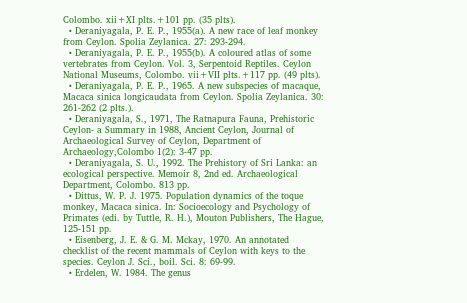Colombo. xii+XI plts.+101 pp. (35 plts).
  • Deraniyagala, P. E. P., 1955(a). A new race of leaf monkey from Ceylon. Spolia Zeylanica. 27: 293-294.
  • Deraniyagala, P. E. P., 1955(b). A coloured atlas of some vertebrates from Ceylon. Vol. 3, Serpentoid Reptiles. Ceylon National Museums, Colombo. vii+VII plts.+117 pp. (49 plts).
  • Deraniyagala, P. E. P., 1965. A new subspecies of macaque, Macaca sinica longicaudata from Ceylon. Spolia Zeylanica. 30: 261-262 (2 plts.).
  • Deraniyagala, S., 1971, The Ratnapura Fauna, Prehistoric Ceylon- a Summary in 1988, Ancient Ceylon, Journal of Archaeological Survey of Ceylon, Department of Archaeology,Colombo 1(2): 3-47 pp.
  • Deraniyagala, S. U., 1992. The Prehistory of Sri Lanka: an ecological perspective. Memoir 8, 2nd ed. Archaeological Department, Colombo. 813 pp.
  • Dittus, W. P. J. 1975. Population dynamics of the toque monkey, Macaca sinica. In: Socioecology and Psychology of Primates (edi. by Tuttle, R. H.), Mouton Publishers, The Hague, 125-151 pp.
  • Eisenberg, J. E. & G. M. Mckay, 1970. An annotated checklist of the recent mammals of Ceylon with keys to the species. Ceylon J. Sci., boil. Sci. 8: 69-99.
  • Erdelen, W. 1984. The genus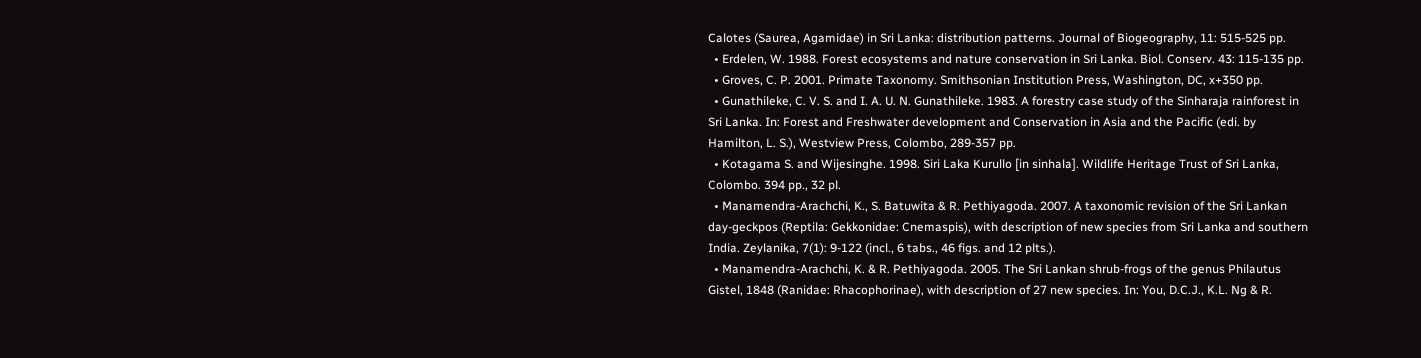Calotes (Saurea, Agamidae) in Sri Lanka: distribution patterns. Journal of Biogeography, 11: 515-525 pp.
  • Erdelen, W. 1988. Forest ecosystems and nature conservation in Sri Lanka. Biol. Conserv. 43: 115-135 pp.
  • Groves, C. P. 2001. Primate Taxonomy. Smithsonian Institution Press, Washington, DC, x+350 pp.
  • Gunathileke, C. V. S. and I. A. U. N. Gunathileke. 1983. A forestry case study of the Sinharaja rainforest in Sri Lanka. In: Forest and Freshwater development and Conservation in Asia and the Pacific (edi. by Hamilton, L. S.), Westview Press, Colombo, 289-357 pp.
  • Kotagama S. and Wijesinghe. 1998. Siri Laka Kurullo [in sinhala]. Wildlife Heritage Trust of Sri Lanka, Colombo. 394 pp., 32 pl.
  • Manamendra-Arachchi, K., S. Batuwita & R. Pethiyagoda. 2007. A taxonomic revision of the Sri Lankan day-geckpos (Reptila: Gekkonidae: Cnemaspis), with description of new species from Sri Lanka and southern India. Zeylanika, 7(1): 9-122 (incl., 6 tabs., 46 figs. and 12 plts.).
  • Manamendra-Arachchi, K. & R. Pethiyagoda. 2005. The Sri Lankan shrub-frogs of the genus Philautus Gistel, 1848 (Ranidae: Rhacophorinae), with description of 27 new species. In: You, D.C.J., K.L. Ng & R.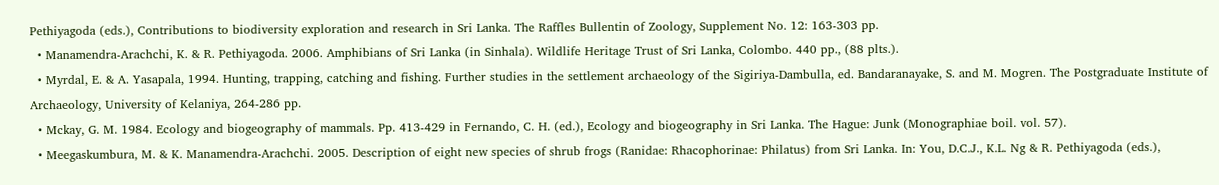Pethiyagoda (eds.), Contributions to biodiversity exploration and research in Sri Lanka. The Raffles Bullentin of Zoology, Supplement No. 12: 163-303 pp.
  • Manamendra-Arachchi, K. & R. Pethiyagoda. 2006. Amphibians of Sri Lanka (in Sinhala). Wildlife Heritage Trust of Sri Lanka, Colombo. 440 pp., (88 plts.).
  • Myrdal, E. & A. Yasapala, 1994. Hunting, trapping, catching and fishing. Further studies in the settlement archaeology of the Sigiriya-Dambulla, ed. Bandaranayake, S. and M. Mogren. The Postgraduate Institute of Archaeology, University of Kelaniya, 264-286 pp.
  • Mckay, G. M. 1984. Ecology and biogeography of mammals. Pp. 413-429 in Fernando, C. H. (ed.), Ecology and biogeography in Sri Lanka. The Hague: Junk (Monographiae boil. vol. 57).
  • Meegaskumbura, M. & K. Manamendra-Arachchi. 2005. Description of eight new species of shrub frogs (Ranidae: Rhacophorinae: Philatus) from Sri Lanka. In: You, D.C.J., K.L. Ng & R. Pethiyagoda (eds.),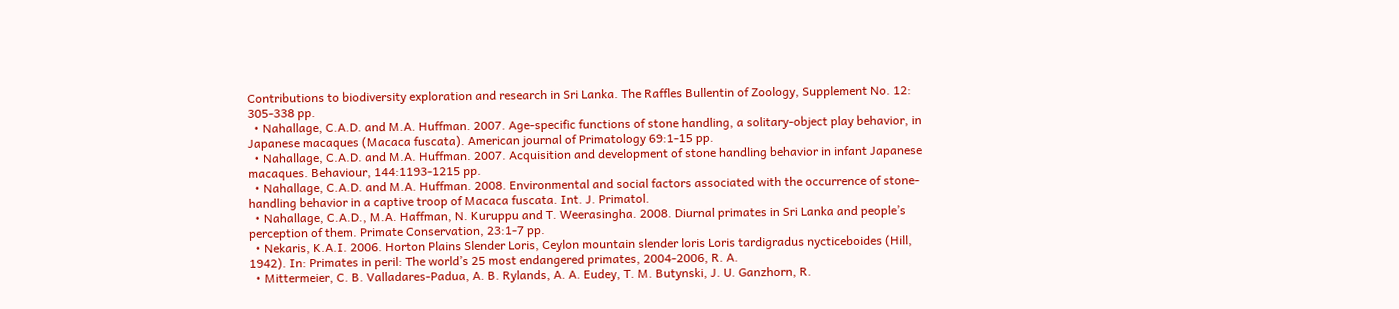Contributions to biodiversity exploration and research in Sri Lanka. The Raffles Bullentin of Zoology, Supplement No. 12: 305-338 pp.
  • Nahallage, C.A.D. and M.A. Huffman. 2007. Age-specific functions of stone handling, a solitary-object play behavior, in Japanese macaques (Macaca fuscata). American journal of Primatology 69:1-15 pp.
  • Nahallage, C.A.D. and M.A. Huffman. 2007. Acquisition and development of stone handling behavior in infant Japanese macaques. Behaviour, 144:1193-1215 pp.
  • Nahallage, C.A.D. and M.A. Huffman. 2008. Environmental and social factors associated with the occurrence of stone-handling behavior in a captive troop of Macaca fuscata. Int. J. Primatol.
  • Nahallage, C.A.D., M.A. Haffman, N. Kuruppu and T. Weerasingha. 2008. Diurnal primates in Sri Lanka and people’s perception of them. Primate Conservation, 23:1-7 pp.
  • Nekaris, K.A.I. 2006. Horton Plains Slender Loris, Ceylon mountain slender loris Loris tardigradus nycticeboides (Hill, 1942). In: Primates in peril: The world’s 25 most endangered primates, 2004-2006, R. A.
  • Mittermeier, C. B. Valladares-Padua, A. B. Rylands, A. A. Eudey, T. M. Butynski, J. U. Ganzhorn, R.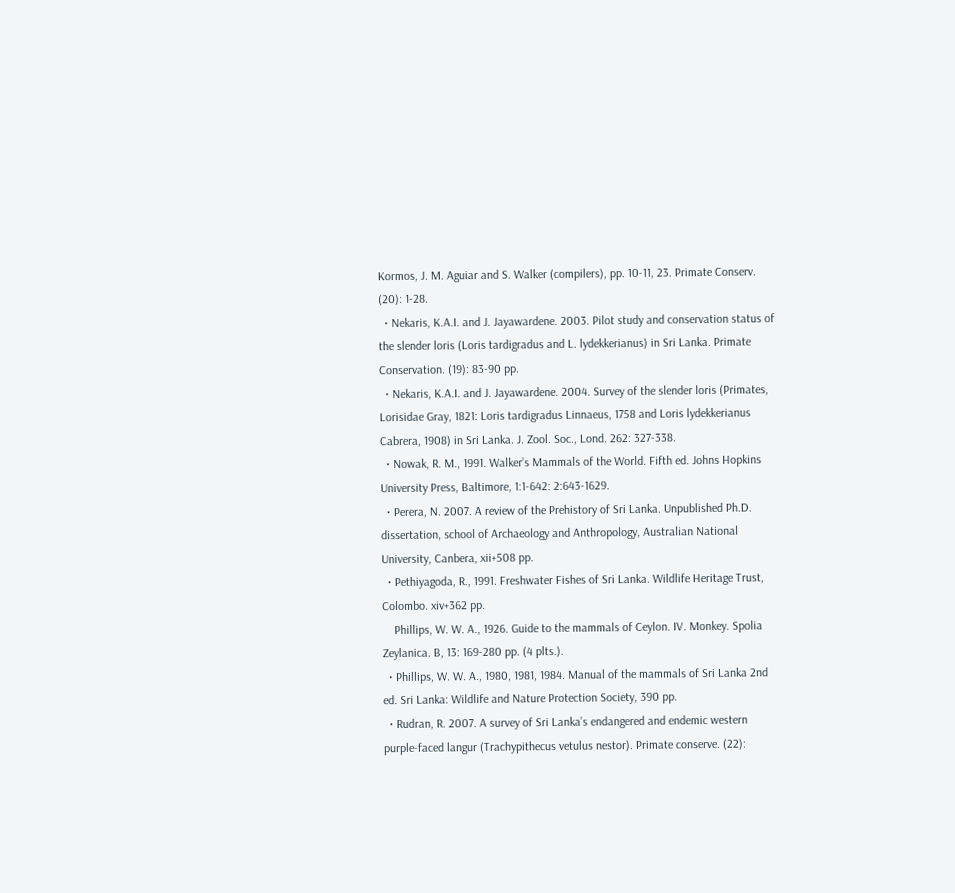Kormos, J. M. Aguiar and S. Walker (compilers), pp. 10-11, 23. Primate Conserv. (20): 1-28.
  • Nekaris, K.A.I. and J. Jayawardene. 2003. Pilot study and conservation status of the slender loris (Loris tardigradus and L. lydekkerianus) in Sri Lanka. Primate Conservation. (19): 83-90 pp.
  • Nekaris, K.A.I. and J. Jayawardene. 2004. Survey of the slender loris (Primates, Lorisidae Gray, 1821: Loris tardigradus Linnaeus, 1758 and Loris lydekkerianus Cabrera, 1908) in Sri Lanka. J. Zool. Soc., Lond. 262: 327-338.
  • Nowak, R. M., 1991. Walker’s Mammals of the World. Fifth ed. Johns Hopkins University Press, Baltimore, 1:1-642: 2:643-1629.
  • Perera, N. 2007. A review of the Prehistory of Sri Lanka. Unpublished Ph.D. dissertation, school of Archaeology and Anthropology, Australian National University, Canbera, xii+508 pp.
  • Pethiyagoda, R., 1991. Freshwater Fishes of Sri Lanka. Wildlife Heritage Trust, Colombo. xiv+362 pp.
    Phillips, W. W. A., 1926. Guide to the mammals of Ceylon. IV. Monkey. Spolia Zeylanica. B, 13: 169-280 pp. (4 plts.).
  • Phillips, W. W. A., 1980, 1981, 1984. Manual of the mammals of Sri Lanka 2nd ed. Sri Lanka: Wildlife and Nature Protection Society, 390 pp.
  • Rudran, R. 2007. A survey of Sri Lanka’s endangered and endemic western purple-faced langur (Trachypithecus vetulus nestor). Primate conserve. (22):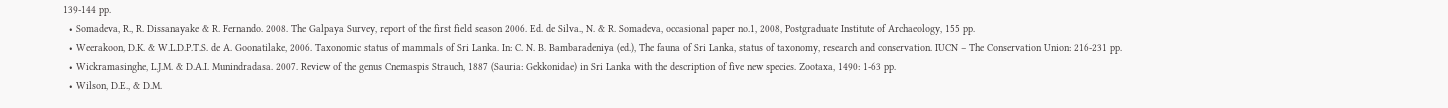139-144 pp.
  • Somadeva, R., R. Dissanayake & R. Fernando. 2008. The Galpaya Survey, report of the first field season 2006. Ed. de Silva., N. & R. Somadeva, occasional paper no.1, 2008, Postgraduate Institute of Archaeology, 155 pp.
  • Weerakoon, D.K. & W.L.D.P.T.S. de A. Goonatilake, 2006. Taxonomic status of mammals of Sri Lanka. In: C. N. B. Bambaradeniya (ed.), The fauna of Sri Lanka, status of taxonomy, research and conservation. IUCN – The Conservation Union: 216-231 pp.
  • Wickramasinghe, L.J.M. & D.A.I. Munindradasa. 2007. Review of the genus Cnemaspis Strauch, 1887 (Sauria: Gekkonidae) in Sri Lanka with the description of five new species. Zootaxa, 1490: 1-63 pp.
  • Wilson, D.E., & D.M.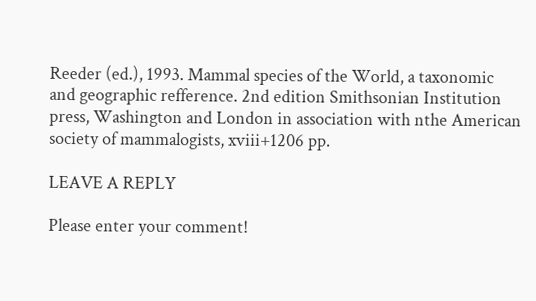Reeder (ed.), 1993. Mammal species of the World, a taxonomic and geographic refference. 2nd edition Smithsonian Institution press, Washington and London in association with nthe American society of mammalogists, xviii+1206 pp.

LEAVE A REPLY

Please enter your comment!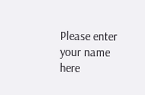Please enter your name here